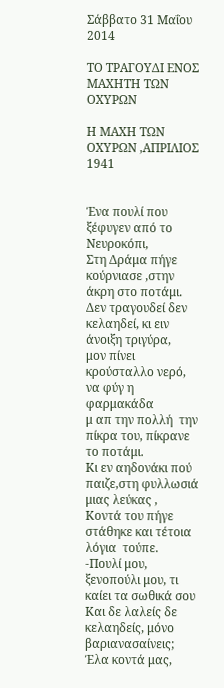Σάββατο 31 Μαΐου 2014

ΤΟ ΤΡΑΓΟΥΔΙ ΕΝΟΣ ΜΑΧΗΤΗ ΤΩΝ ΟΧΥΡΩΝ

Η ΜΑΧΗ ΤΩΝ ΟΧΥΡΩΝ ,ΑΠΡΙΛΙΟΣ 1941


Ένα πουλί που ξέφυγεν από το Νευροκόπι,
Στη Δράμα πήγε κούρνιασε ,στην άκρη στο ποτάμι.
Δεν τραγουδεί δεν κελαηδεί, κι ειν άνοιξη τριγύρα,
μον πίνει κρούσταλλο νερό, να φύγ η φαρμακάδα
μ απ την πολλή  την πίκρα του, πίκρανε το ποτάμι.
Κι εν αηδονάκι πού παιζε,στη φυλλωσιά μιας λεύκας ,
Κοντά του πήγε στάθηκε και τέτοια λόγια  τούπε.
-Πουλί μου, ξενοπούλι μου, τι καίει τα σωθικά σου
Και δε λαλείς δε κελαηδείς, μόνο βαριανασαίνεις;
Έλα κοντά μας,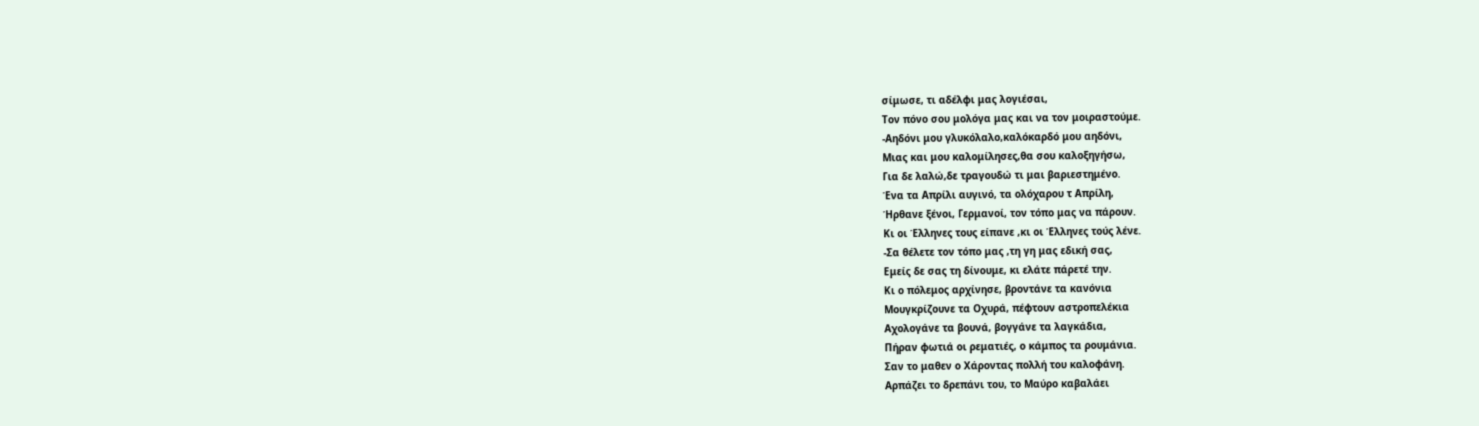σίμωσε, τι αδέλφι μας λογιέσαι,
Τον πόνο σου μολόγα μας και να τον μοιραστούμε.
-Αηδόνι μου γλυκόλαλο,καλόκαρδό μου αηδόνι,
Μιας και μου καλομίλησες,θα σου καλοξηγήσω,
Για δε λαλώ,δε τραγουδώ τι μαι βαριεστημένο.
Ένα τα Απρίλι αυγινό, τα ολόχαρου τ Απρίλη,
Ήρθανε ξένοι, Γερμανοί, τον τόπο μας να πάρουν.
Κι οι Έλληνες τους είπανε ,κι οι Έλληνες τούς λένε.
-Σα θέλετε τον τόπο μας ,τη γη μας εδική σας,
Εμείς δε σας τη δίνουμε, κι ελάτε πάρετέ την.
Κι ο πόλεμος αρχίνησε, βροντάνε τα κανόνια
Μουγκρίζουνε τα Οχυρά, πέφτουν αστροπελέκια
Αχολογάνε τα βουνά, βογγάνε τα λαγκάδια,
Πήραν φωτιά οι ρεματιές, ο κάμπος τα ρουμάνια.
Σαν το μαθεν ο Χάροντας πολλή του καλοφάνη.
Αρπάζει το δρεπάνι του, το Μαύρο καβαλάει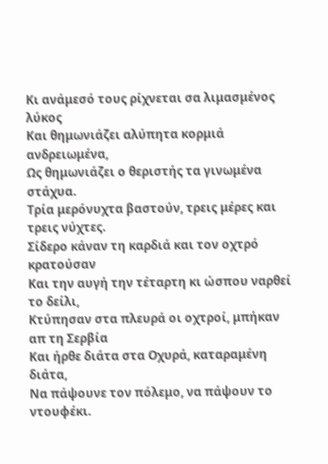Κι ανάμεσό τους ρίχνεται σα λιμασμένος λύκος
Και θημωνιάζει αλύπητα κορμιά ανδρειωμένα,
Ως θημωνιάζει ο θεριστής τα γινωμένα στάχυα.
Τρία μερόνυχτα βαστούν, τρεις μέρες και τρεις νύχτες.
Σίδερο κάναν τη καρδιά και τον οχτρό κρατούσαν
Και την αυγή την τέταρτη κι ώσπου ναρθεί το δείλι,
Κτύπησαν στα πλευρά οι οχτροί, μπήκαν απ τη Σερβία
Και ήρθε διάτα στα Οχυρά, καταραμένη διάτα,
Να πάψουνε τον πόλεμο, να πάψουν το ντουφέκι.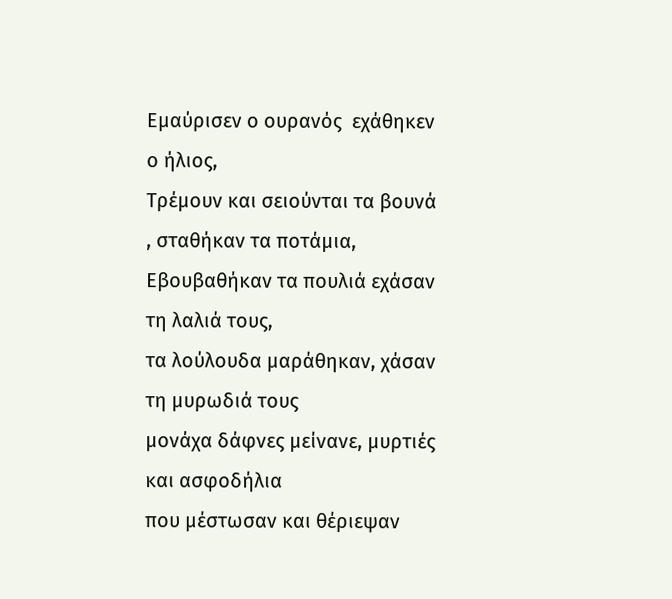Εμαύρισεν ο ουρανός  εχάθηκεν ο ήλιος,
Τρέμουν και σειούνται τα βουνά , σταθήκαν τα ποτάμια,
Εβουβαθήκαν τα πουλιά εχάσαν τη λαλιά τους,
τα λούλουδα μαράθηκαν, χάσαν τη μυρωδιά τους
μονάχα δάφνες μείνανε, μυρτιές και ασφοδήλια
που μέστωσαν και θέριεψαν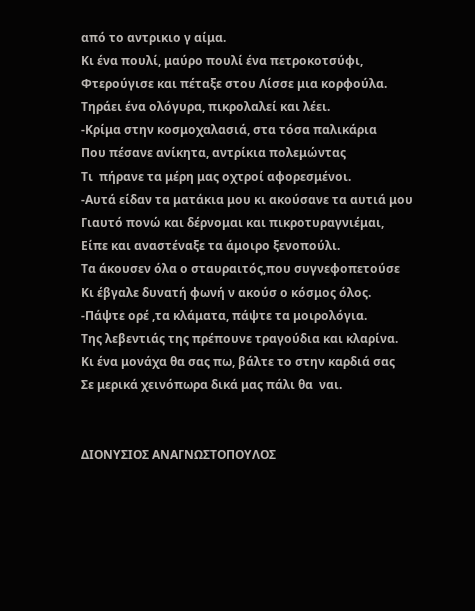από το αντρικιο γ αίμα.
Κι ένα πουλί, μαύρο πουλί ένα πετροκοτσύφι,
Φτερούγισε και πέταξε στου Λίσσε μια κορφούλα.
Τηράει ένα ολόγυρα, πικρολαλεί και λέει.
-Κρίμα στην κοσμοχαλασιά, στα τόσα παλικάρια
Που πέσανε ανίκητα, αντρίκια πολεμώντας
Τι  πήρανε τα μέρη μας οχτροί αφορεσμένοι.
-Αυτά είδαν τα ματάκια μου κι ακούσανε τα αυτιά μου
Γιαυτό πονώ και δέρνομαι και πικροτυραγνιέμαι,
Είπε και αναστέναξε τα άμοιρο ξενοπούλι.
Τα άκουσεν όλα ο σταυραιτός,που συγνεφοπετούσε
Κι έβγαλε δυνατή φωνή ν ακούσ ο κόσμος όλος.
-Πάψτε ορέ ,τα κλάματα, πάψτε τα μοιρολόγια.
Της λεβεντιάς της πρέπουνε τραγούδια και κλαρίνα.
Κι ένα μονάχα θα σας πω, βάλτε το στην καρδιά σας
Σε μερικά χεινόπωρα δικά μας πάλι θα  ναι.


ΔΙΟΝΥΣΙΟΣ ΑΝΑΓΝΩΣΤΟΠΟΥΛΟΣ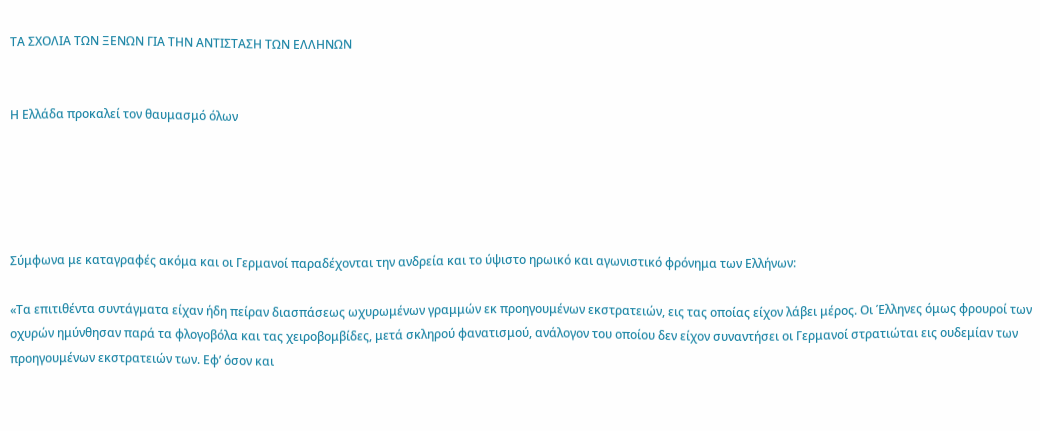ΤΑ ΣΧΟΛΙΑ ΤΩΝ ΞΕΝΩΝ ΓΙΑ ΤΗΝ ΑΝΤΙΣΤΑΣΗ ΤΩΝ ΕΛΛΗΝΩΝ


Η Ελλάδα προκαλεί τον θαυμασμό όλων





Σύμφωνα με καταγραφές ακόμα και οι Γερμανοί παραδέχονται την ανδρεία και το ύψιστο ηρωικό και αγωνιστικό φρόνημα των Ελλήνων:

«Τα επιτιθέντα συντάγματα είχαν ήδη πείραν διασπάσεως ωχυρωμένων γραμμών εκ προηγουμένων εκστρατειών, εις τας οποίας είχον λάβει μέρος. Οι Έλληνες όμως φρουροί των οχυρών ημύνθησαν παρά τα φλογοβόλα και τας χειροβομβίδες, μετά σκληρού φανατισμού, ανάλογον του οποίου δεν είχον συναντήσει οι Γερμανοί στρατιώται εις ουδεμίαν των προηγουμένων εκστρατειών των. Εφ’ όσον και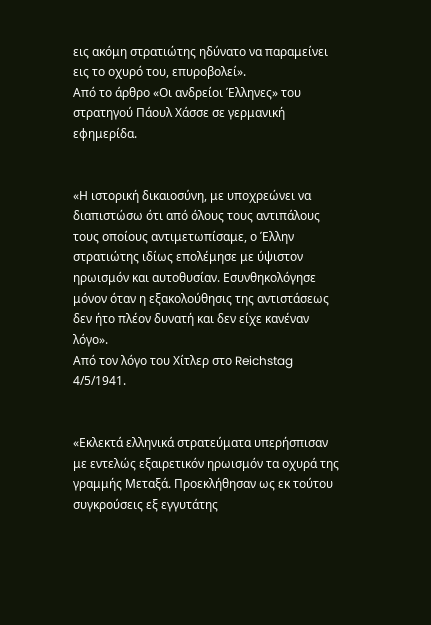εις ακόμη στρατιώτης ηδύνατο να παραμείνει εις το οχυρό του, επυροβολεί».
Από το άρθρο «Οι ανδρείοι Έλληνες» του στρατηγού Πάουλ Χάσσε σε γερμανική εφημερίδα.


«Η ιστορική δικαιοσύνη, με υποχρεώνει να διαπιστώσω ότι από όλους τους αντιπάλους τους οποίους αντιμετωπίσαμε, ο Έλλην στρατιώτης ιδίως επολέμησε με ύψιστον ηρωισμόν και αυτοθυσίαν. Εσυνθηκολόγησε μόνον όταν η εξακολούθησις της αντιστάσεως δεν ήτο πλέον δυνατή και δεν είχε κανέναν λόγο».
Από τον λόγο του Χίτλερ στο Reichstag 4/5/1941.


«Εκλεκτά ελληνικά στρατεύματα υπερήσπισαν με εντελώς εξαιρετικόν ηρωισμόν τα οχυρά της γραμμής Μεταξά. Προεκλήθησαν ως εκ τούτου συγκρούσεις εξ εγγυτάτης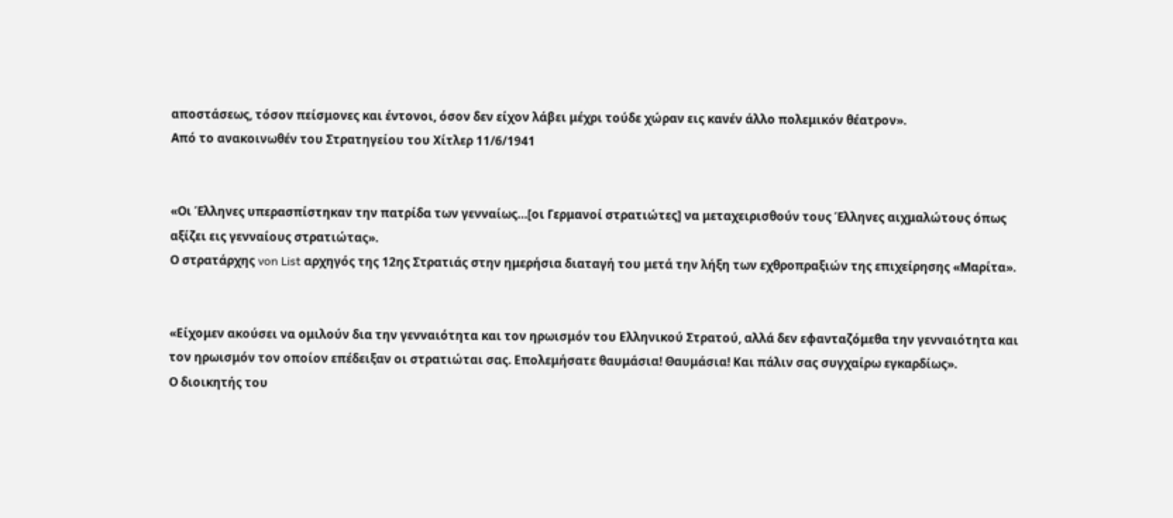αποστάσεως, τόσον πείσμονες και έντονοι, όσον δεν είχον λάβει μέχρι τούδε χώραν εις κανέν άλλο πολεμικόν θέατρον».
Από το ανακοινωθέν του Στρατηγείου του Χίτλερ 11/6/1941


«Οι Έλληνες υπερασπίστηκαν την πατρίδα των γενναίως…[οι Γερμανοί στρατιώτες] να μεταχειρισθούν τους Έλληνες αιχμαλώτους όπως αξίζει εις γενναίους στρατιώτας».
Ο στρατάρχης von List αρχηγός της 12ης Στρατιάς στην ημερήσια διαταγή του μετά την λήξη των εχθροπραξιών της επιχείρησης «Μαρίτα».


«Είχομεν ακούσει να ομιλούν δια την γενναιότητα και τον ηρωισμόν του Ελληνικού Στρατού, αλλά δεν εφανταζόμεθα την γενναιότητα και τον ηρωισμόν τον οποίον επέδειξαν οι στρατιώται σας. Επολεμήσατε θαυμάσια! Θαυμάσια! Και πάλιν σας συγχαίρω εγκαρδίως».
Ο διοικητής του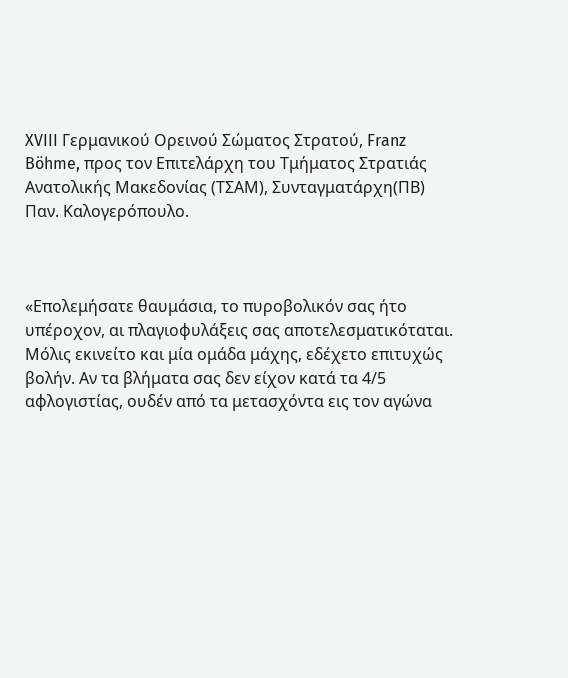XVIII Γερμανικού Ορεινού Σώματος Στρατού, Franz Böhme, προς τον Επιτελάρχη του Τμήματος Στρατιάς Ανατολικής Μακεδονίας (ΤΣΑΜ), Συνταγματάρχη(ΠΒ) Παν. Καλογερόπουλο.



«Επολεμήσατε θαυμάσια, το πυροβολικόν σας ήτο υπέροχον, αι πλαγιοφυλάξεις σας αποτελεσματικόταται. Μόλις εκινείτο και μία ομάδα μάχης, εδέχετο επιτυχώς βολήν. Αν τα βλήματα σας δεν είχον κατά τα 4/5 αφλογιστίας, ουδέν από τα μετασχόντα εις τον αγώνα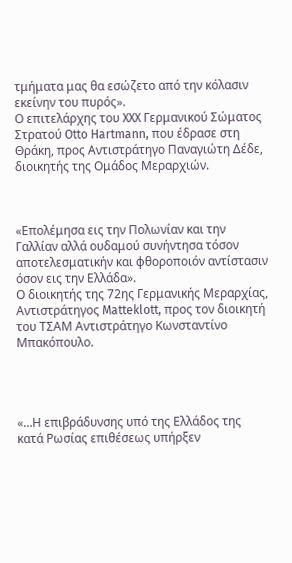τμήματα μας θα εσώζετο από την κόλασιν εκείνην του πυρός».
Ο επιτελάρχης του XXX Γερμανικού Σώματος Στρατού Otto Hartmann, που έδρασε στη Θράκη, προς Αντιστράτηγο Παναγιώτη Δέδε, διοικητής της Ομάδος Μεραρχιών.



«Επολέμησα εις την Πολωνίαν και την Γαλλίαν αλλά ουδαμού συνήντησα τόσον αποτελεσματικήν και φθοροποιόν αντίστασιν όσον εις την Ελλάδα».
Ο διοικητής της 72ης Γερμανικής Μεραρχίας, Αντιστράτηγος Matteklott, προς τον διοικητή του ΤΣΑΜ Αντιστράτηγο Κωνσταντίνο Μπακόπουλο.




«…Η επιβράδυνσης υπό της Ελλάδος της κατά Ρωσίας επιθέσεως υπήρξεν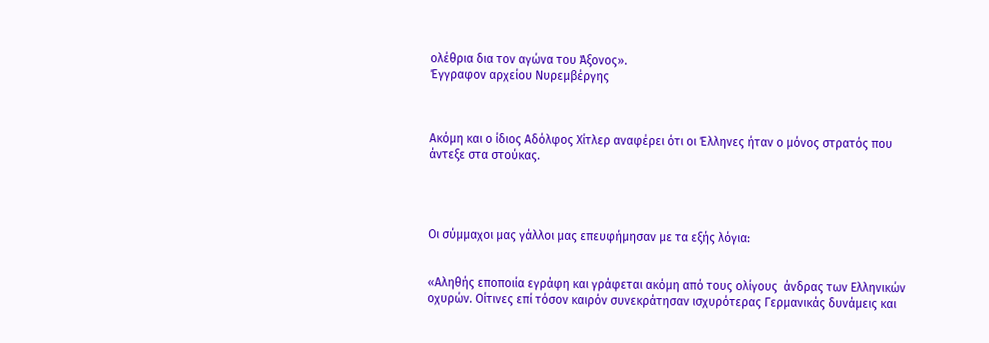ολέθρια δια τον αγώνα του Άξονος».
Έγγραφον αρχείου Νυρεμβέργης



Ακόμη και ο ίδιος Αδόλφος Χίτλερ αναφέρει ότι οι Έλληνες ήταν ο μόνος στρατός που άντεξε στα στούκας.




Οι σύμμαχοι μας γάλλοι μας επευφήμησαν με τα εξής λόγια:


«Αληθής εποποιία εγράφη και γράφεται ακόμη από τους ολίγους  άνδρας των Ελληνικών οχυρών. Οίτινες επί τόσον καιρόν συνεκράτησαν ισχυρότερας Γερμανικάς δυνάμεις και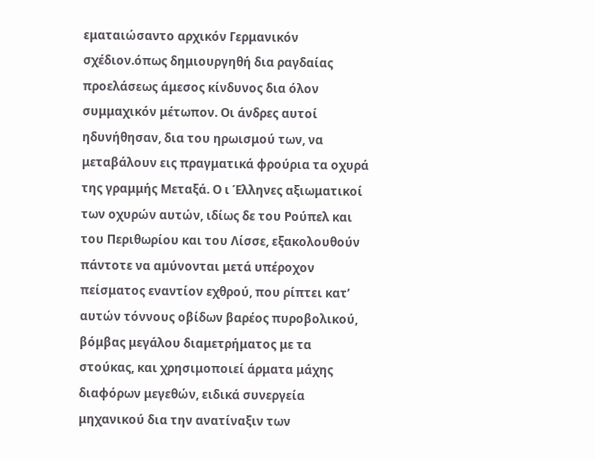εματαιώσαντο αρχικόν Γερμανικόν σχέδιον.όπως δημιουργηθή δια ραγδαίας προελάσεως άμεσος κίνδυνος δια όλον συμμαχικόν μέτωπον. Οι άνδρες αυτοί ηδυνήθησαν, δια του ηρωισμού των, να μεταβάλουν εις πραγματικά φρούρια τα οχυρά της γραμμής Μεταξά. Ο ι Έλληνες αξιωματικοί των οχυρών αυτών, ιδίως δε του Ρούπελ και του Περιθωρίου και του Λίσσε, εξακολουθούν πάντοτε να αμύνονται μετά υπέροχον πείσματος εναντίον εχθρού, που ρίπτει κατ’ αυτών τόννους οβίδων βαρέος πυροβολικού, βόμβας μεγάλου διαμετρήματος με τα στούκας, και χρησιμοποιεί άρματα μάχης διαφόρων μεγεθών, ειδικά συνεργεία μηχανικού δια την ανατίναξιν των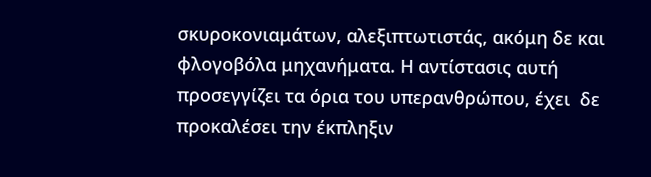σκυροκονιαμάτων, αλεξιπτωτιστάς, ακόμη δε και φλογοβόλα μηχανήματα. Η αντίστασις αυτή προσεγγίζει τα όρια του υπερανθρώπου, έχει  δε προκαλέσει την έκπληξιν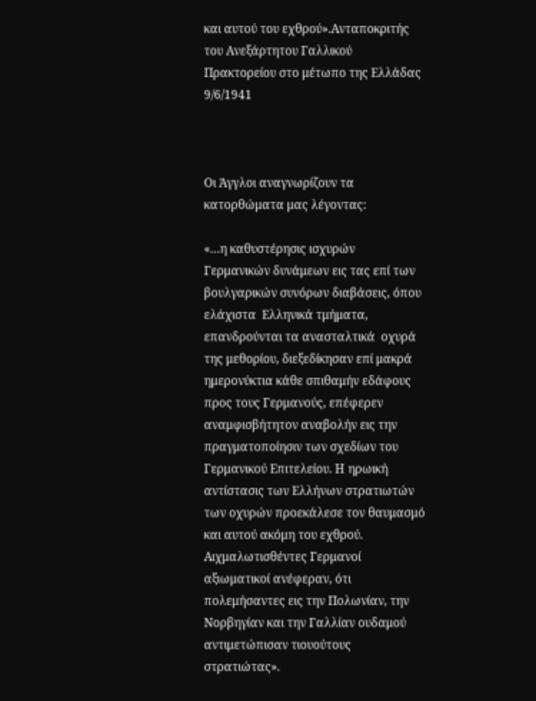και αυτού του εχθρού».Ανταποκριτής του Ανεξάρτητου Γαλλικού Πρακτορείου στο μέτωπο της Ελλάδας 9/6/1941



Οι Άγγλοι αναγνωρίζουν τα κατορθώματα μας λέγοντας:

«…η καθυστέρησις ισχυρών  Γερμανικών δυνάμεων εις τας επί των βουλγαρικών συνόρων διαβάσεις, όπου ελάχιστα  Ελληνικά τμήματα, επανδρούνται τα ανασταλτικά  οχυρά της μεθορίου, διεξεδίκησαν επί μακρά ημερονύκτια κάθε σπιθαμήν εδάφους προς τους Γερμανούς, επέφερεν αναμφισβήτητον αναβολήν εις την πραγματοποίησιν των σχεδίων του Γερμανικού Επιτελείου. Η ηρωική αντίστασις των Ελλήνων στρατιωτών των οχυρών προεκάλεσε τον θαυμασμό και αυτού ακόμη του εχθρού. Αιχμαλωτισθέντες Γερμανοί αξιωματικοί ανέφεραν, ότι πολεμήσαντες εις την Πολωνίαν, την Νορβηγίαν και την Γαλλίαν ουδαμού αντιμετώπισαν τιουούτους στρατιώτας».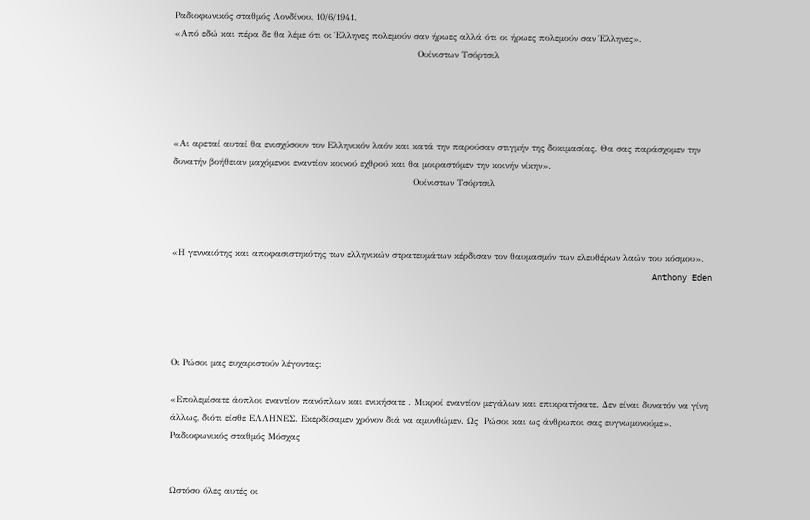Ραδιοφωνικός σταθμός Λονδίνου, 10/6/1941.
«Από εδώ και πέρα δε θα λέμε ότι οι Έλληνες πολεμούν σαν ήρωες αλλά ότι οι ήρωες πολεμούν σαν Έλληνες».
                                                                                 Ουίνιστων Τσόρτσιλ




«Αι αρεταί αυταί θα ενισχύσουν τον Ελληνικόν λαόν και κατά την παρούσαν στιγμήν της δοκιμασίας. Θα σας παράσχομεν την δυνατήν βοήθειαν μαχόμενοι εναντίον κοινού εχθρού και θα μοιραστόμεν την κοινήν νίκην».
                                                                                Ουίνιστων Τσόρτσιλ



«Η γενναιότης και αποφασιστηκότης των ελληνικών στρατευμάτων κέρδισαν τον θαυμασμόν των ελευθέρων λαών του κόσμου».
                                                                                                Anthony Eden




Οι Ρώσοι μας ευχαριστούν λέγοντας:

«Επολεμίσατε άοπλοι εναντίον πανόπλων και ενικήσατε . Μικροί εναντίον μεγάλων και επικρατήσατε. Δεν είναι δυνατόν να γίνη άλλως, διότι είσθε ΕΛΛΗΝΕΣ. Εκερδίσαμεν χρόνον διά να αμυνθώμεν. Ως  Ρώσοι και ως άνθρωποι σας ευγνωμονούμε».
Ραδιοφωνικός σταθμός Μόσχας


Ωστόσο όλες αυτές οι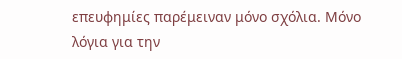επευφημίες παρέμειναν μόνο σχόλια. Μόνο λόγια για την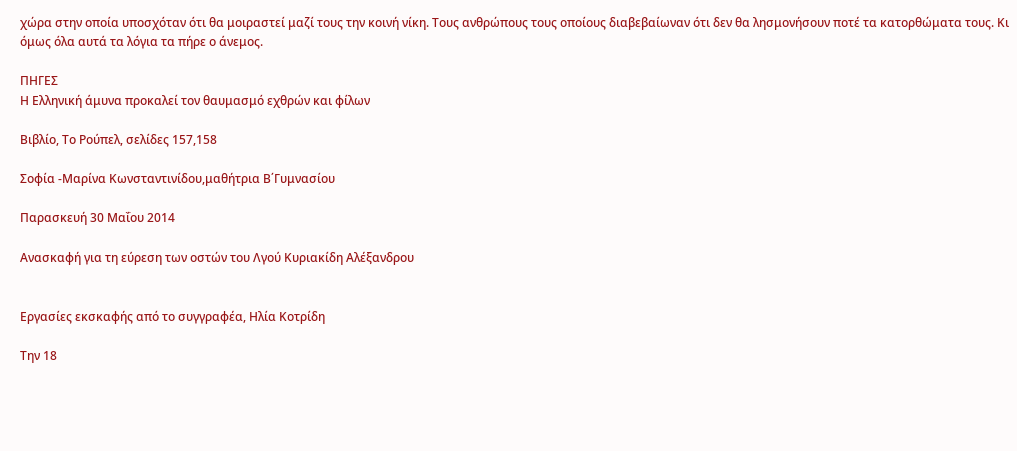χώρα στην οποία υποσχόταν ότι θα μοιραστεί μαζί τους την κοινή νίκη. Τους ανθρώπους τους οποίους διαβεβαίωναν ότι δεν θα λησμονήσουν ποτέ τα κατορθώματα τους. Κι όμως όλα αυτά τα λόγια τα πήρε ο άνεμος.

ΠΗΓΕΣ
Η Ελληνική άμυνα προκαλεί τον θαυμασμό εχθρών και φίλων

Βιβλίο, Το Ρούπελ, σελίδες 157,158

Σοφία -Μαρίνα Κωνσταντινίδου,μαθήτρια Β΄Γυμνασίου

Παρασκευή 30 Μαΐου 2014

Ανασκαφή για τη εύρεση των οστών του Λγού Κυριακίδη Αλέξανδρου


Εργασίες εκσκαφής από το συγγραφέα, Ηλία Κοτρίδη

Την 18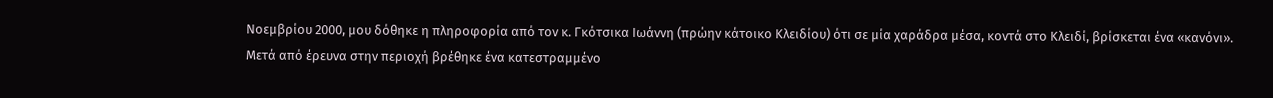Νοεμβρίου 2000, μου δόθηκε η πληροφορία από τον κ. Γκότσικα Ιωάννη (πρώην κάτοικο Κλειδίου) ότι σε μία χαράδρα μέσα, κοντά στο Κλειδί, βρίσκεται ένα «κανόνι».
Μετά από έρευνα στην περιοχή βρέθηκε ένα κατεστραμμένο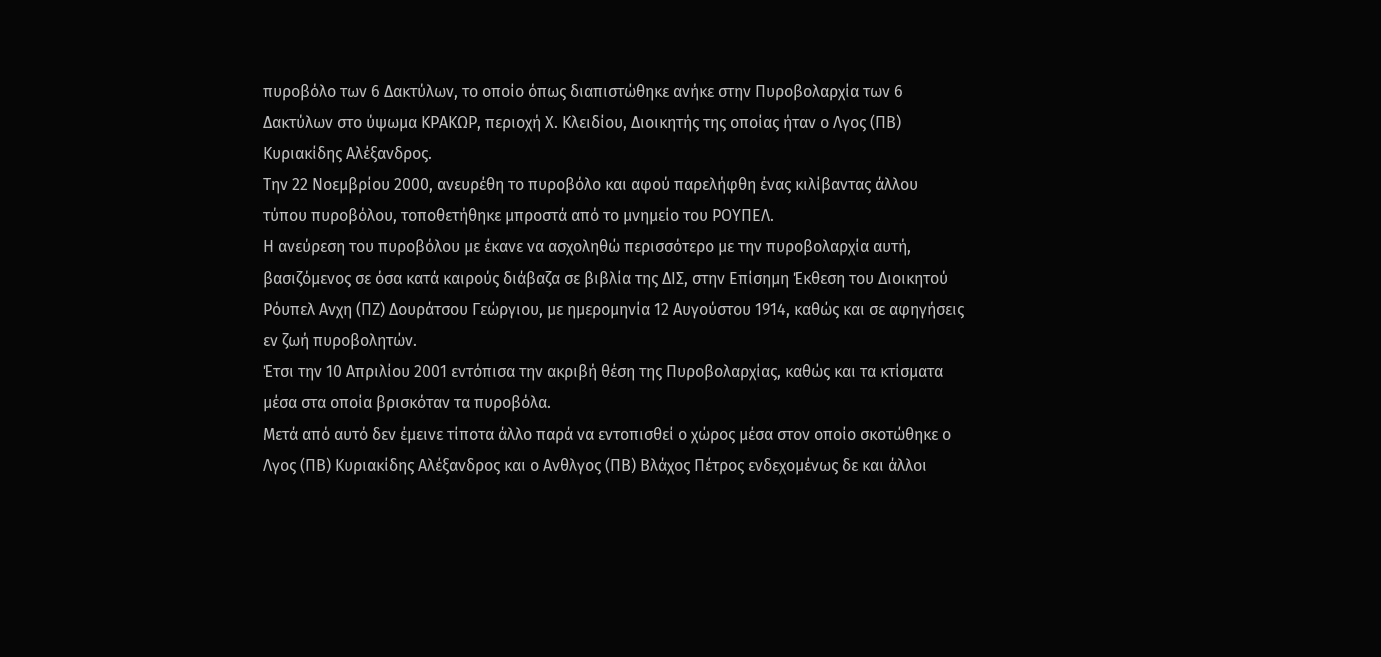πυροβόλο των 6 Δακτύλων, το οποίο όπως διαπιστώθηκε ανήκε στην Πυροβολαρχία των 6 Δακτύλων στο ύψωμα ΚΡΑΚΩΡ, περιοχή Χ. Κλειδίου, Διοικητής της οποίας ήταν ο Λγος (ΠΒ) Κυριακίδης Αλέξανδρος.
Την 22 Νοεμβρίου 2000, ανευρέθη το πυροβόλο και αφού παρελήφθη ένας κιλίβαντας άλλου τύπου πυροβόλου, τοποθετήθηκε μπροστά από το μνημείο του ΡΟΥΠΕΛ.
Η ανεύρεση του πυροβόλου με έκανε να ασχοληθώ περισσότερο με την πυροβολαρχία αυτή, βασιζόμενος σε όσα κατά καιρούς διάβαζα σε βιβλία της ΔΙΣ, στην Επίσημη Έκθεση του Διοικητού Ρόυπελ Ανχη (ΠΖ) Δουράτσου Γεώργιου, με ημερομηνία 12 Αυγούστου 1914, καθώς και σε αφηγήσεις εν ζωή πυροβολητών.
Έτσι την 10 Απριλίου 2001 εντόπισα την ακριβή θέση της Πυροβολαρχίας, καθώς και τα κτίσματα μέσα στα οποία βρισκόταν τα πυροβόλα.
Μετά από αυτό δεν έμεινε τίποτα άλλο παρά να εντοπισθεί ο χώρος μέσα στον οποίο σκοτώθηκε ο Λγος (ΠΒ) Κυριακίδης Αλέξανδρος και ο Ανθλγος (ΠΒ) Βλάχος Πέτρος ενδεχομένως δε και άλλοι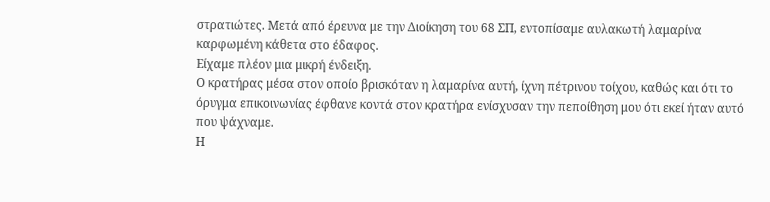στρατιώτες. Μετά από έρευνα με την Διοίκηση του 68 ΣΠ, εντοπίσαμε αυλακωτή λαμαρίνα καρφωμένη κάθετα στο έδαφος.
Είχαμε πλέον μια μικρή ένδειξη.
Ο κρατήρας μέσα στον οποίο βρισκόταν η λαμαρίνα αυτή, ίχνη πέτρινου τοίχου, καθώς και ότι το όρυγμα επικοινωνίας έφθανε κοντά στον κρατήρα ενίσχυσαν την πεποίθηση μου ότι εκεί ήταν αυτό που ψάχναμε.
Η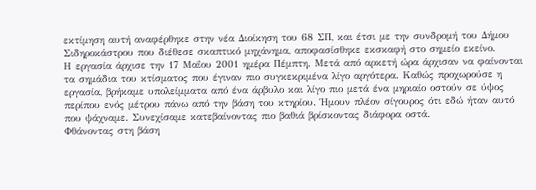εκτίμηση αυτή αναφέρθηκε στην νέα Διοίκηση του 68 ΣΠ, και έτσι με την συνδρομή του Δήμου Σιδηροκάστρου που διέθεσε σκαπτικό μηχάνημα, αποφασίσθηκε εκσκαφή στο σημείο εκείνο.
Η εργασία άρχισε την 17 Μαΐου 2001 ημέρα Πέμπτη. Μετά από αρκετή ώρα άρχισαν να φαίνονται τα σημάδια του κτίσματος που έγιναν πιο συγκεκριμένα λίγο αργότερα. Καθώς προχωρούσε η εργασία, βρήκαμε υπολείμματα από ένα άρβυλο και λίγο πιο μετά ένα μηριαίο οστούν σε ύψος περίπου ενός μέτρου πάνω από την βάση του κτηρίου. Ήμουν πλέον σίγουρος ότι εδώ ήταν αυτό που ψάχναμε. Συνεχίσαμε κατεβαίνοντας πιο βαθιά βρίσκοντας διάφορα οστά.
Φθάνοντας στη βάση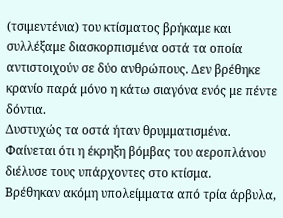(τσιμεντένια) του κτίσματος βρήκαμε και συλλέξαμε διασκορπισμένα οστά τα οποία αντιστοιχούν σε δύο ανθρώπους. Δεν βρέθηκε κρανίο παρά μόνο η κάτω σιαγόνα ενός με πέντε δόντια.
Δυστυχώς τα οστά ήταν θρυμματισμένα. Φαίνεται ότι η έκρηξη βόμβας του αεροπλάνου διέλυσε τους υπάρχοντες στο κτίσμα.
Βρέθηκαν ακόμη υπολείμματα από τρία άρβυλα,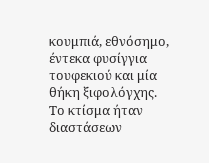κουμπιά, εθνόσημο, έντεκα φυσίγγια τουφεκιού και μία θήκη ξιφολόγχης.
Το κτίσμα ήταν διαστάσεων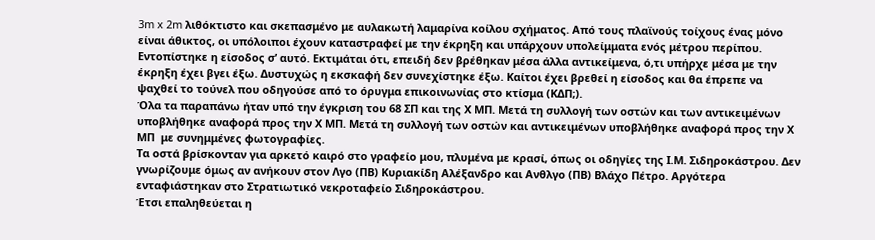3m x 2m λιθόκτιστο και σκεπασμένο με αυλακωτή λαμαρίνα κοίλου σχήματος. Από τους πλαϊνούς τοίχους ένας μόνο είναι άθικτος, οι υπόλοιποι έχουν καταστραφεί με την έκρηξη και υπάρχουν υπολείμματα ενός μέτρου περίπου.
Εντοπίστηκε η είσοδος σ’ αυτό. Εκτιμάται ότι, επειδή δεν βρέθηκαν μέσα άλλα αντικείμενα, ό,τι υπήρχε μέσα με την έκρηξη έχει βγει έξω. Δυστυχώς η εκσκαφή δεν συνεχίστηκε έξω. Καίτοι έχει βρεθεί η είσοδος και θα έπρεπε να ψαχθεί το τούνελ που οδηγούσε από το όρυγμα επικοινωνίας στο κτίσμα (ΚΔΠ;).
Όλα τα παραπάνω ήταν υπό την έγκριση του 68 ΣΠ και της Χ ΜΠ. Μετά τη συλλογή των οστών και των αντικειμένων υποβλήθηκε αναφορά προς την Χ ΜΠ. Μετά τη συλλογή των οστών και αντικειμένων υποβλήθηκε αναφορά προς την Χ ΜΠ  με συνημμένες φωτογραφίες.
Τα οστά βρίσκονταν για αρκετό καιρό στο γραφείο μου, πλυμένα με κρασί, όπως οι οδηγίες της Ι.Μ. Σιδηροκάστρου. Δεν γνωρίζουμε όμως αν ανήκουν στον Λγο (ΠΒ) Κυριακίδη Αλέξανδρο και Ανθλγο (ΠΒ) Βλάχο Πέτρο. Αργότερα ενταφιάστηκαν στο Στρατιωτικό νεκροταφείο Σιδηροκάστρου.
Έτσι επαληθεύεται η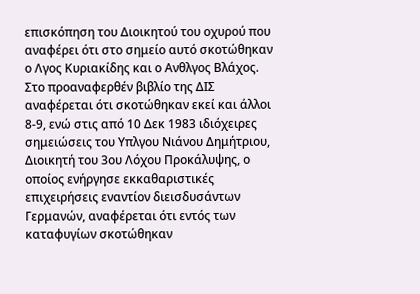επισκόπηση του Διοικητού του οχυρού που αναφέρει ότι στο σημείο αυτό σκοτώθηκαν ο Λγος Κυριακίδης και ο Ανθλγος Βλάχος.
Στο προαναφερθέν βιβλίο της ΔΙΣ αναφέρεται ότι σκοτώθηκαν εκεί και άλλοι 8-9, ενώ στις από 10 Δεκ 1983 ιδιόχειρες σημειώσεις του Υπλγου Νιάνου Δημήτριου, Διοικητή του 3ου Λόχου Προκάλυψης, ο οποίος ενήργησε εκκαθαριστικές επιχειρήσεις εναντίον διεισδυσάντων Γερμανών, αναφέρεται ότι εντός των καταφυγίων σκοτώθηκαν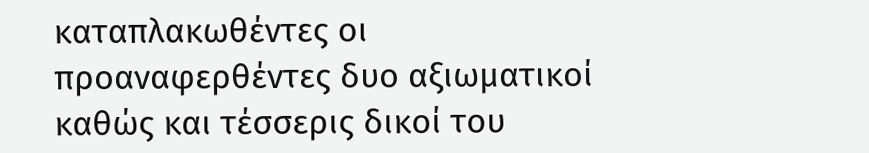καταπλακωθέντες οι προαναφερθέντες δυο αξιωματικοί καθώς και τέσσερις δικοί του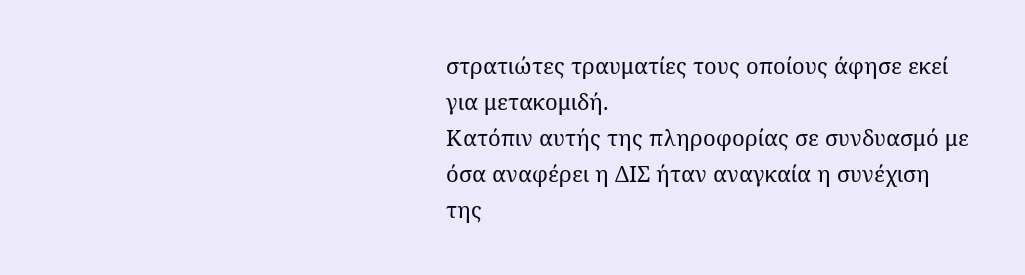στρατιώτες τραυματίες τους οποίους άφησε εκεί για μετακομιδή.
Κατόπιν αυτής της πληροφορίας σε συνδυασμό με όσα αναφέρει η ΔΙΣ ήταν αναγκαία η συνέχιση της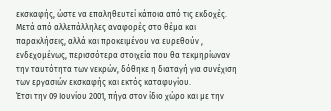εκσκαφής, ώστε να επαληθευτεί κάποια από τις εκδοχές.
Μετά από αλλεπάλληλες αναφορές στο θέμα και παρακλήσεις, αλλά και προκειμένου να ευρεθούν , ενδεχομένως, περισσότερα στοιχεία που θα τεκμηρίωναν την ταυτότητα των νεκρών, δόθηκε η διαταγή για συνέχιση των εργασιών εκσκαφής και εκτός καταφυγίου.
Έτσι την 09 Ιουνίου 2001, πήγα στον ίδιο χώρο και με την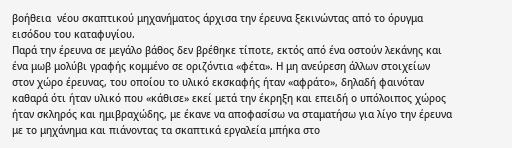βοήθεια  νέου σκαπτικού μηχανήματος άρχισα την έρευνα ξεκινώντας από το όρυγμα εισόδου του καταφυγίου.
Παρά την έρευνα σε μεγάλο βάθος δεν βρέθηκε τίποτε, εκτός από ένα οστούν λεκάνης και ένα μωβ μολύβι γραφής κομμένο σε οριζόντια «φέτα». Η μη ανεύρεση άλλων στοιχείων στον χώρο έρευνας, του οποίου το υλικό εκσκαφής ήταν «αφράτο», δηλαδή φαινόταν καθαρά ότι ήταν υλικό που «κάθισε» εκεί μετά την έκρηξη και επειδή ο υπόλοιπος χώρος ήταν σκληρός και ημιβραχώδης, με έκανε να αποφασίσω να σταματήσω για λίγο την έρευνα με το μηχάνημα και πιάνοντας τα σκαπτικά εργαλεία μπήκα στο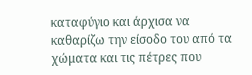καταφύγιο και άρχισα να καθαρίζω την είσοδο του από τα χώματα και τις πέτρες που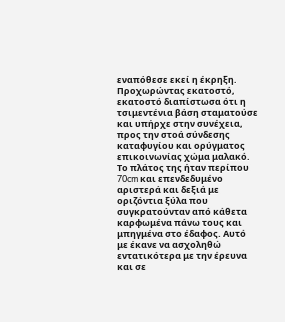εναπόθεσε εκεί η έκρηξη. Προχωρώντας εκατοστό, εκατοστό διαπίστωσα ότι η τσιμεντένια βάση σταματούσε και υπήρχε στην συνέχεια, προς την στοά σύνδεσης καταφυγίου και ορύγματος επικοινωνίας χώμα μαλακό. Το πλάτος της ήταν περίπου 70cm και επενδεδυμένο αριστερά και δεξιά με οριζόντια ξύλα που συγκρατούνταν από κάθετα καρφωμένα πάνω τους και μπηγμένα στο έδαφος. Αυτό με έκανε να ασχοληθώ εντατικότερα με την έρευνα και σε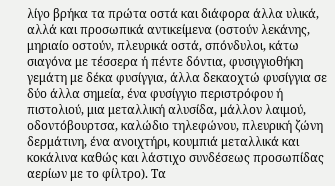λίγο βρήκα τα πρώτα οστά και διάφορα άλλα υλικά, αλλά και προσωπικά αντικείμενα (οστούν λεκάνης, μηριαίο οστούν, πλευρικά οστά, σπόνδυλοι, κάτω σιαγόνα με τέσσερα ή πέντε δόντια, φυσιγγιοθήκη γεμάτη με δέκα φυσίγγια, άλλα δεκαοχτώ φυσίγγια σε δύο άλλα σημεία, ένα φυσίγγιο περιστρόφου ή πιστολιού, μια μεταλλική αλυσίδα, μάλλον λαιμού, οδοντόβουρτσα, καλώδιο τηλεφώνου, πλευρική ζώνη δερμάτινη, ένα ανοιχτήρι, κουμπιά μεταλλικά και κοκάλινα καθώς και λάστιχο συνδέσεως προσωπίδας αερίων με το φίλτρο). Τα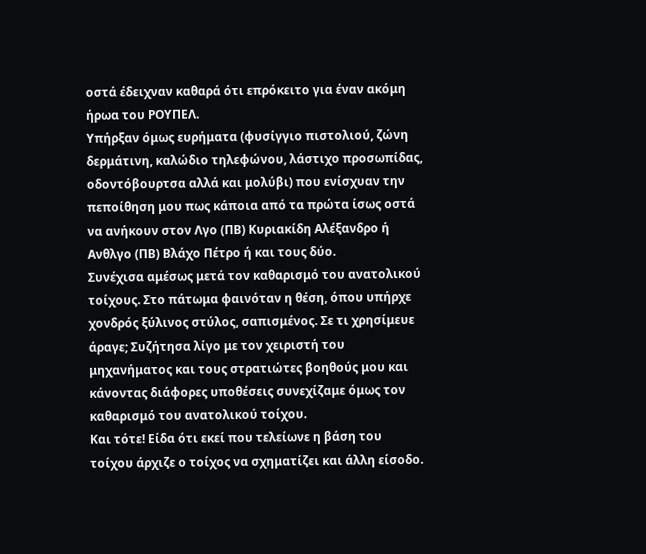οστά έδειχναν καθαρά ότι επρόκειτο για έναν ακόμη ήρωα του ΡΟΥΠΕΛ.
Υπήρξαν όμως ευρήματα (φυσίγγιο πιστολιού, ζώνη δερμάτινη, καλώδιο τηλεφώνου, λάστιχο προσωπίδας, οδοντόβουρτσα αλλά και μολύβι) που ενίσχυαν την πεποίθηση μου πως κάποια από τα πρώτα ίσως οστά να ανήκουν στον Λγο (ΠΒ) Κυριακίδη Αλέξανδρο ή Ανθλγο (ΠΒ) Βλάχο Πέτρο ή και τους δύο.
Συνέχισα αμέσως μετά τον καθαρισμό του ανατολικού τοίχους. Στο πάτωμα φαινόταν η θέση, όπου υπήρχε χονδρός ξύλινος στύλος, σαπισμένος. Σε τι χρησίμευε άραγε; Συζήτησα λίγο με τον χειριστή του μηχανήματος και τους στρατιώτες βοηθούς μου και κάνοντας διάφορες υποθέσεις συνεχίζαμε όμως τον καθαρισμό του ανατολικού τοίχου.
Και τότε! Είδα ότι εκεί που τελείωνε η βάση του τοίχου άρχιζε ο τοίχος να σχηματίζει και άλλη είσοδο.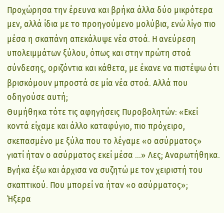Προχώρησα την έρευνα και βρήκα άλλα δύο μικρότερα μεν, αλλά ίδια με το προηγούμενο μολύβια, ενώ λίγο πιο μέσα η σκαπάνη απεκάλυψε νέα στοά. Η ανεύρεση υπολειμμάτων ξύλου, όπως και στην πρώτη στοά σύνδεσης, οριζόντια και κάθετα, με έκανε να πιστέψω ότι βρισκόμουν μπροστά σε μία νέα στοά. Αλλά που οδηγούσε αυτή;
Θυμήθηκα τότε τις αφηγήσεις Πυροβολητών: «Εκεί κοντά είχαμε και άλλο καταφύγιο, πιο πρόχειρο, σκεπασμένο με ξύλα που το λέγαμε «ο ασύρματος» γιατί ήταν ο ασύρματος εκεί μέσα …» Λες; Αναρωτήθηκα. Βγήκα έξω και άρχισα να συζητώ με τον χειριστή του σκαπτικού. Που μπορεί να ήταν «ο ασύρματος»;
Ήξερα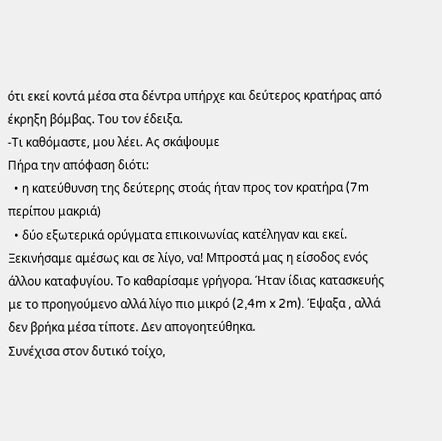ότι εκεί κοντά μέσα στα δέντρα υπήρχε και δεύτερος κρατήρας από έκρηξη βόμβας. Του τον έδειξα.
-Τι καθόμαστε, μου λέει. Ας σκάψουμε
Πήρα την απόφαση διότι:
  • η κατεύθυνση της δεύτερης στοάς ήταν προς τον κρατήρα (7m περίπου μακριά)
  • δύο εξωτερικά ορύγματα επικοινωνίας κατέληγαν και εκεί.
Ξεκινήσαμε αμέσως και σε λίγο, να! Μπροστά μας η είσοδος ενός άλλου καταφυγίου. Το καθαρίσαμε γρήγορα. Ήταν ίδιας κατασκευής με το προηγούμενο αλλά λίγο πιο μικρό (2,4m x 2m). Έψαξα , αλλά δεν βρήκα μέσα τίποτε. Δεν απογοητεύθηκα.
Συνέχισα στον δυτικό τοίχο,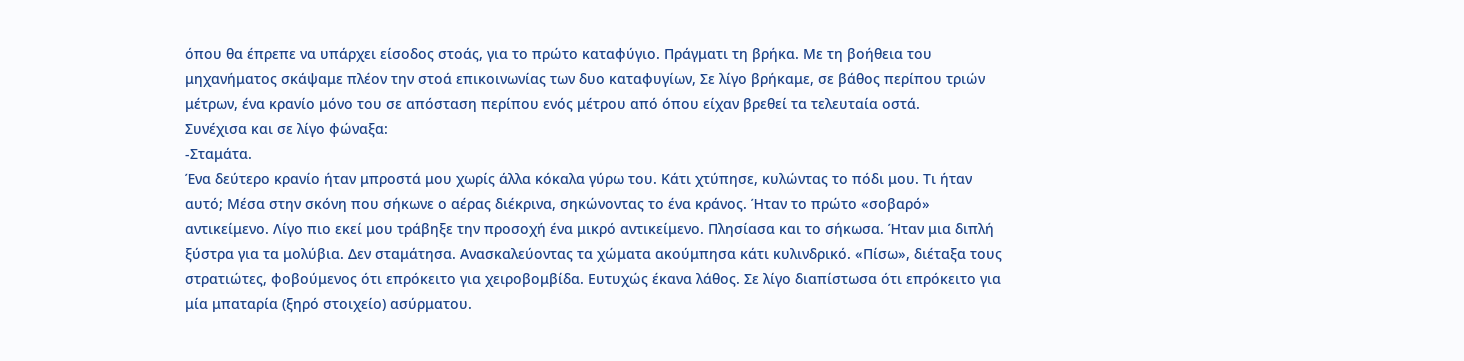όπου θα έπρεπε να υπάρχει είσοδος στοάς, για το πρώτο καταφύγιο. Πράγματι τη βρήκα. Με τη βοήθεια του μηχανήματος σκάψαμε πλέον την στοά επικοινωνίας των δυο καταφυγίων, Σε λίγο βρήκαμε, σε βάθος περίπου τριών μέτρων, ένα κρανίο μόνο του σε απόσταση περίπου ενός μέτρου από όπου είχαν βρεθεί τα τελευταία οστά.
Συνέχισα και σε λίγο φώναξα:
-Σταμάτα.
Ένα δεύτερο κρανίο ήταν μπροστά μου χωρίς άλλα κόκαλα γύρω του. Κάτι χτύπησε, κυλώντας το πόδι μου. Τι ήταν αυτό; Μέσα στην σκόνη που σήκωνε ο αέρας διέκρινα, σηκώνοντας το ένα κράνος. Ήταν το πρώτο «σοβαρό» αντικείμενο. Λίγο πιο εκεί μου τράβηξε την προσοχή ένα μικρό αντικείμενο. Πλησίασα και το σήκωσα. Ήταν μια διπλή ξύστρα για τα μολύβια. Δεν σταμάτησα. Ανασκαλεύοντας τα χώματα ακούμπησα κάτι κυλινδρικό. «Πίσω», διέταξα τους στρατιώτες, φοβούμενος ότι επρόκειτο για χειροβομβίδα. Ευτυχώς έκανα λάθος. Σε λίγο διαπίστωσα ότι επρόκειτο για μία μπαταρία (ξηρό στοιχείο) ασύρματου.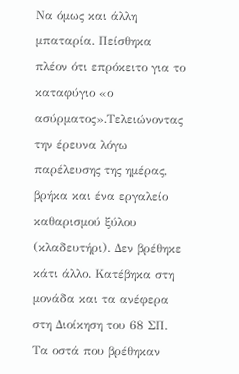Να όμως και άλλη μπαταρία. Πείσθηκα πλέον ότι επρόκειτο για το καταφύγιο «ο ασύρματος».Τελειώνοντας την έρευνα λόγω παρέλευσης της ημέρας,  βρήκα και ένα εργαλείο καθαρισμού ξύλου (κλαδευτήρι). Δεν βρέθηκε κάτι άλλο. Κατέβηκα στη μονάδα και τα ανέφερα στη Διοίκηση του 68 ΣΠ.
Τα οστά που βρέθηκαν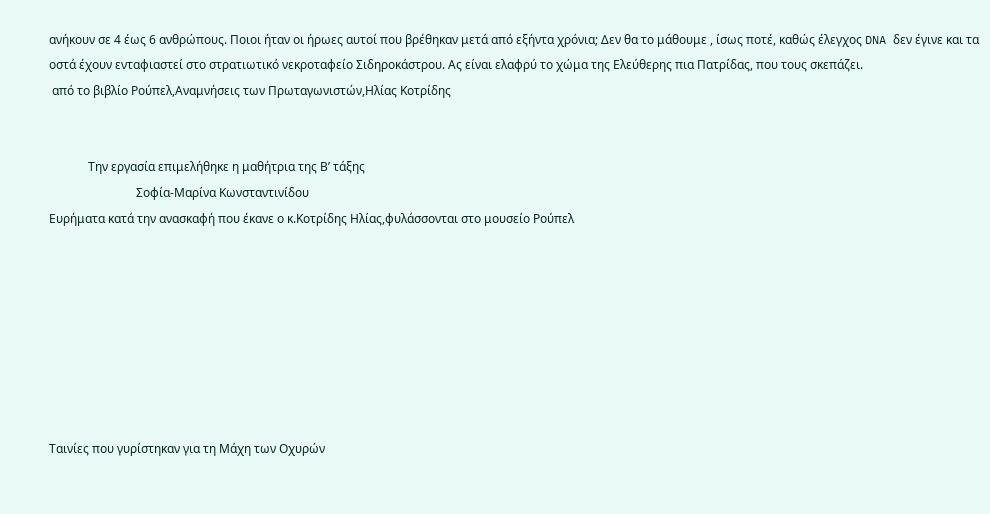ανήκουν σε 4 έως 6 ανθρώπους. Ποιοι ήταν οι ήρωες αυτοί που βρέθηκαν μετά από εξήντα χρόνια; Δεν θα το μάθουμε , ίσως ποτέ, καθώς έλεγχος DNA δεν έγινε και τα οστά έχουν ενταφιαστεί στο στρατιωτικό νεκροταφείο Σιδηροκάστρου. Ας είναι ελαφρύ το χώμα της Ελεύθερης πια Πατρίδας, που τους σκεπάζει.
 από το βιβλίο Ρούπελ,Αναμνήσεις των Πρωταγωνιστών,Ηλίας Κοτρίδης


             Την εργασία επιμελήθηκε η μαθήτρια της Β’ τάξης
                             Σοφία-Μαρίνα Κωνσταντινίδου
Ευρήματα κατά την ανασκαφή που έκανε ο κ.Κοτρίδης Ηλίας,φυλάσσονται στο μουσείο Ρούπελ








Ταινίες που γυρίστηκαν για τη Μάχη των Οχυρών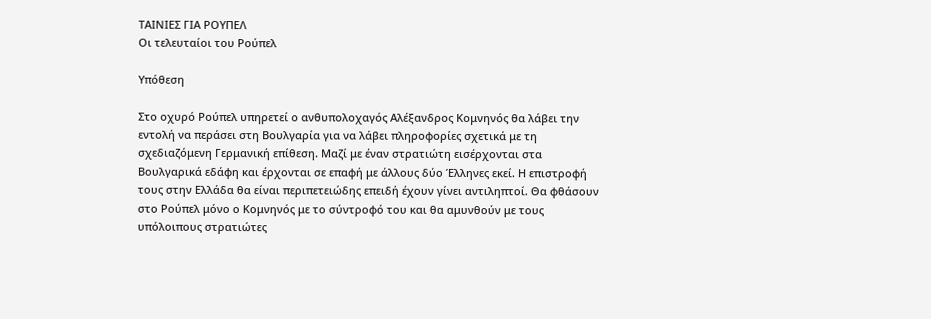ΤΑΙΝΙΕΣ ΓΙΑ ΡΟΥΠΕΛ
Οι τελευταίοι του Ρούπελ

Υπόθεση

Στο οχυρό Ρούπελ υπηρετεί ο ανθυπολοχαγός Αλέξανδρος Κομνηνός θα λάβει την εντολή να περάσει στη Βουλγαρία για να λάβει πληροφορίες σχετικά με τη σχεδιαζόμενη Γερμανική επίθεση. Μαζί με έναν στρατιώτη εισέρχονται στα Βουλγαρικά εδάφη και έρχονται σε επαφή με άλλους δύο Έλληνες εκεί. Η επιστροφή τους στην Ελλάδα θα είναι περιπετειώδης επειδή έχουν γίνει αντιληπτοί. Θα φθάσουν στο Ρούπελ μόνο ο Κομνηνός με το σύντροφό του και θα αμυνθούν με τους υπόλοιπους στρατιώτες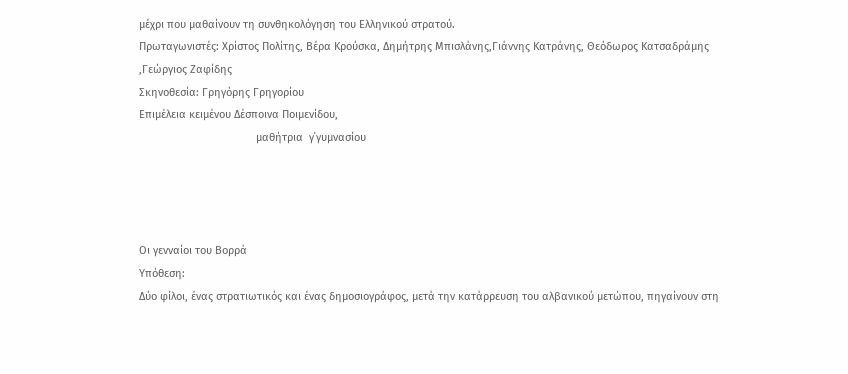μέχρι που μαθαίνουν τη συνθηκολόγηση του Ελληνικού στρατού.
Πρωταγωνιστές: Χρίστος Πολίτης, Βέρα Κρούσκα, Δημήτρης Μπισλάνης,Γιάννης Κατράνης, Θεόδωρος Κατσαδράμης ,Γεώργιος Ζαφίδης
Σκηνοθεσία: Γρηγόρης Γρηγορίου
Επιμέλεια κειμένου Δέσποινα Ποιμενίδου,
                                       μαθήτρια  γ΄γυμνασίου




Οι γενναίοι του Βορρά
Υπόθεση:
Δύο φίλοι, ένας στρατιωτικός και ένας δημοσιογράφος, μετά την κατάρρευση του αλβανικού μετώπου, πηγαίνουν στη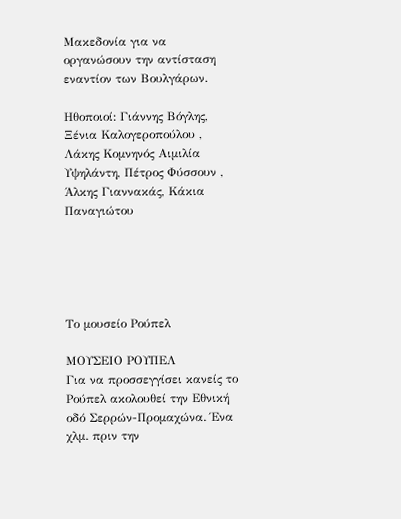Μακεδονία για να οργανώσουν την αντίσταση εναντίον των Βουλγάρων.

Ηθοποιοί: Γιάννης Βόγλης, Ξένια Καλογεροπούλου , Λάκης Κομνηνός Αιμιλία Υψηλάντη, Πέτρος Φύσσουν , Άλκης Γιαννακάς, Κάκια Παναγιώτου





Το μουσείο Ρούπελ

ΜΟΥΣΕΙΟ ΡΟΥΠΕΛ
Για να προσσεγγίσει κανείς το Ρούπελ ακολουθεί την Εθνική οδό Σερρών-Προμαχώνα. Ένα χλμ. πριν την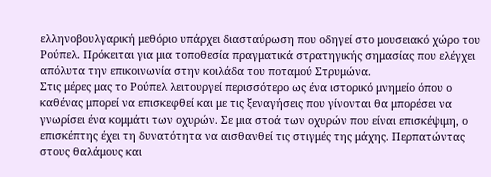ελληνοβουλγαρική μεθόριο υπάρχει διασταύρωση που οδηγεί στο μουσειακό χώρο του Ρούπελ. Πρόκειται για μια τοποθεσία πραγματικά στρατηγικής σημασίας που ελέγχει απόλυτα την επικοινωνία στην κοιλάδα του ποταμού Στρυμώνα.
Στις μέρες μας το Ρούπελ λειτουργεί περισσότερο ως ένα ιστορικό μνημείο όπου ο καθένας μπορεί να επισκεφθεί και με τις ξεναγήσεις που γίνονται θα μπορέσει να γνωρίσει ένα κομμάτι των οχυρών. Σε μια στοά των οχυρών που είναι επισκέψιμη, ο επισκέπτης έχει τη δυνατότητα να αισθανθεί τις στιγμές της μάχης. Περπατώντας στους θαλάμους και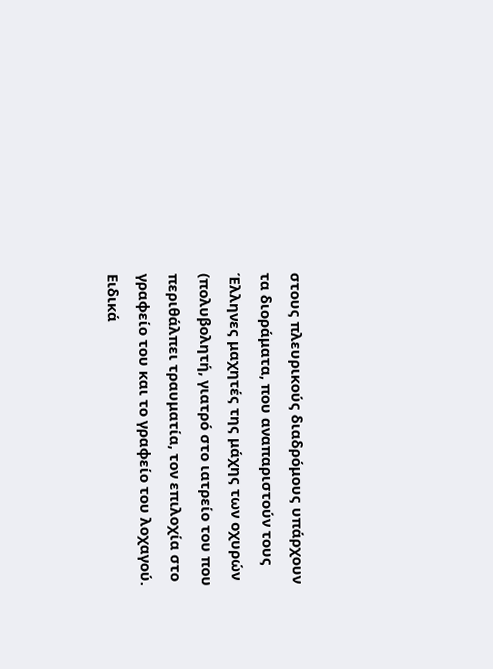στους πλευρικούς διαδρόμους υπάρχουν τα διοράματα, που αναπαριστούν τους Έλληνες μαχητές της μάχης των οχυρών (πολυβολητή, γιατρό στο ιατρείο του που περιθάλπει τραυματία, τον επιλοχία στο γραφείο του και το γραφείο του λοχαγού. Ειδικά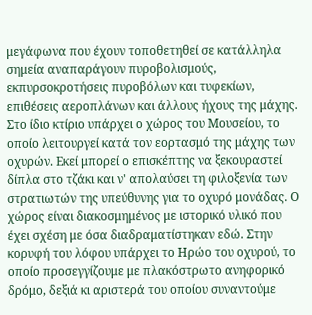μεγάφωνα που έχουν τοποθετηθεί σε κατάλληλα σημεία αναπαράγουν πυροβολισμούς, εκπυρσοκροτήσεις πυροβόλων και τυφεκίων, επιθέσεις αεροπλάνων και άλλους ήχους της μάχης. Στο ίδιο κτίριο υπάρχει ο χώρος του Μουσείου, το οποίο λειτουργεί κατά τον εορτασμό της μάχης των οχυρών. Εκεί μπορεί ο επισκέπτης να ξεκουραστεί δίπλα στο τζάκι και ν' απολαύσει τη φιλοξενία των στρατιωτών της υπεύθυνης για το οχυρό μονάδας. Ο χώρος είναι διακοσμημένος με ιστορικό υλικό που έχει σχέση με όσα διαδραματίστηκαν εδώ. Στην κορυφή του λόφου υπάρχει το Ηρώο του οχυρού, το οποίο προσεγγίζουμε με πλακόστρωτο ανηφορικό δρόμο, δεξιά κι αριστερά του οποίου συναντούμε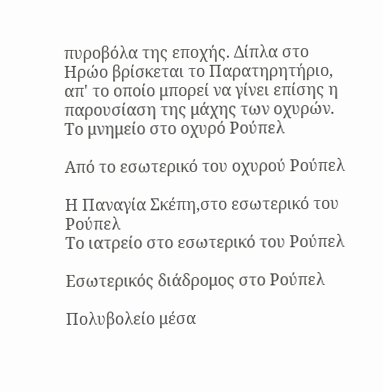πυροβόλα της εποχής. Δίπλα στο Ηρώο βρίσκεται το Παρατηρητήριο, απ' το οποίο μπορεί να γίνει επίσης η παρουσίαση της μάχης των οχυρών.
Το μνημείο στο οχυρό Ρούπελ

Από το εσωτερικό του οχυρού Ρούπελ

Η Παναγία Σκέπη,στο εσωτερικό του Ρούπελ
Το ιατρείο στο εσωτερικό του Ρούπελ

Εσωτερικός διάδρομος στο Ρούπελ

Πολυβολείο μέσα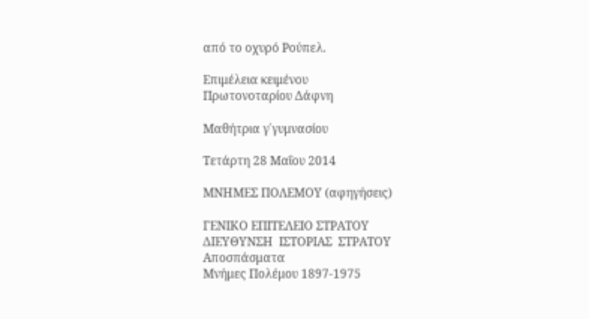από το οχυρό Ρούπελ.

Επιμέλεια κειμένου
Πρωτονοταρίου Δάφνη

Μαθήτρια γ΄γυμνασίου

Τετάρτη 28 Μαΐου 2014

ΜΝΗΜΕΣ ΠΟΛΕΜΟΥ (αφηγήσεις)

ΓΕΝΙΚΟ ΕΠΙΤΕΛΕΙΟ ΣΤΡΑΤΟΥ
ΔΙΕΥΘΥΝΣΗ  ΙΣΤΟΡΙΑΣ  ΣΤΡΑΤΟΥ
Αποσπάσματα
Μνήμες Πολέμου 1897-1975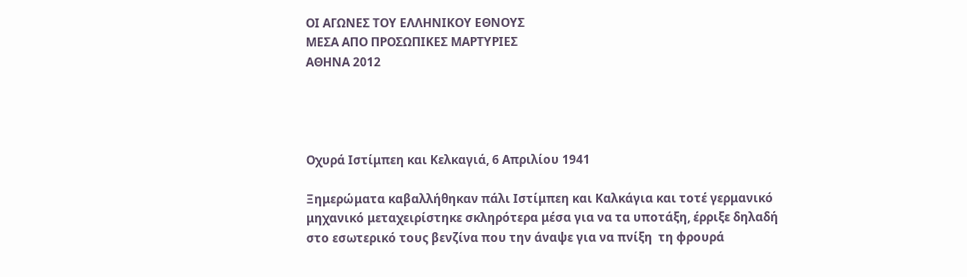ΟΙ ΑΓΩΝΕΣ ΤΟΥ ΕΛΛΗΝΙΚΟΥ ΕΘΝΟΥΣ
ΜΕΣΑ ΑΠΟ ΠΡΟΣΩΠΙΚΕΣ ΜΑΡΤΥΡΙΕΣ
ΑΘΗΝΑ 2012




Οχυρά Ιστίμπεη και Κελκαγιά, 6 Απριλίου 1941

Ξημερώματα καβαλλήθηκαν πάλι Ιστίμπεη και Καλκάγια και τοτέ γερμανικό μηχανικό μεταχειρίστηκε σκληρότερα μέσα για να τα υποτάξη, έρριξε δηλαδή στο εσωτερικό τους βενζίνα που την άναψε για να πνίξη  τη φρουρά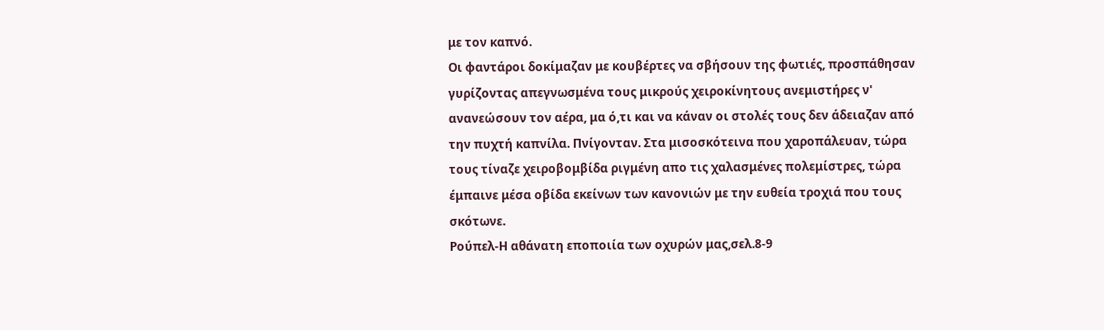με τον καπνό.
Οι φαντάροι δοκίμαζαν με κουβέρτες να σβήσουν της φωτιές, προσπάθησαν γυρίζοντας απεγνωσμένα τους μικρούς χειροκίνητους ανεμιστήρες ν' ανανεώσουν τον αέρα, μα ό,τι και να κάναν οι στολές τους δεν άδειαζαν από την πυχτή καπνίλα. Πνίγονταν. Στα μισοσκότεινα που χαροπάλευαν, τώρα τους τίναζε χειροβομβίδα ριγμένη απο τις χαλασμένες πολεμίστρες, τώρα έμπαινε μέσα οβίδα εκείνων των κανονιών με την ευθεία τροχιά που τους σκότωνε.
Ρούπελ-Η αθάνατη εποποιία των οχυρών μας,σελ.8-9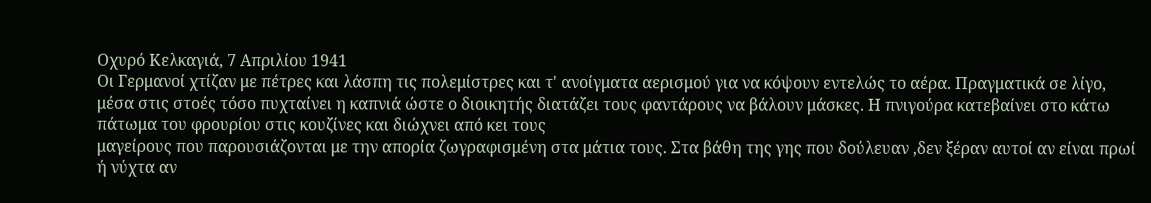Οχυρό Κελκαγιά, 7 Απριλίου 1941
Οι Γερμανοί χτίζαν με πέτρες και λάσπη τις πολεμίστρες και τ' ανοίγματα αερισμού για να κόψουν εντελώς το αέρα. Πραγματικά σε λίγο, μέσα στις στοές τόσο πυχταίνει η καπνιά ώστε ο διοικητής διατάζει τους φαντάρους να βάλουν μάσκες. Η πνιγούρα κατεβαίνει στο κάτω πάτωμα του φρουρίου στις κουζίνες και διώχνει από κει τους
μαγείρους που παρουσιάζονται με την απορία ζωγραφισμένη στα μάτια τους. Στα βάθη της γης που δούλευαν ,δεν ξέραν αυτοί αν είναι πρωί ή νύχτα αν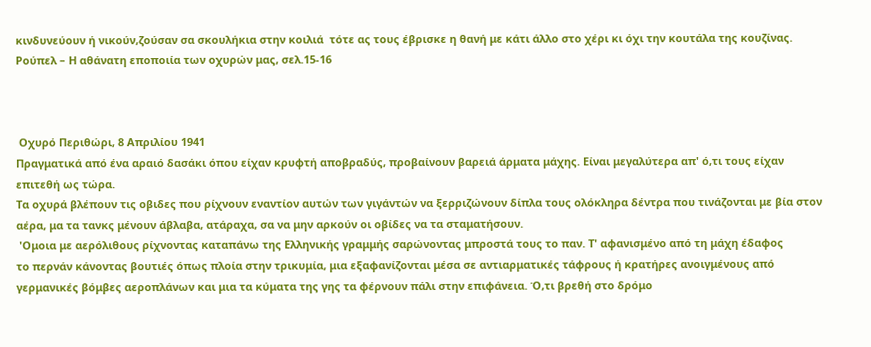κινδυνεύουν ή νικούν,ζούσαν σα σκουλήκια στην κοιλιά  τότε ας τους έβρισκε η θανή με κάτι άλλο στο χέρι κι όχι την κουτάλα της κουζίνας.
Ρούπελ – Η αθάνατη εποποιία των οχυρών μας, σελ.15-16



 Οχυρό Περιθώρι, 8 Απριλίου 1941
Πραγματικά από ένα αραιό δασάκι όπου είχαν κρυφτή αποβραδύς, προβαίνουν βαρειά άρματα μάχης. Είναι μεγαλύτερα απ' ό,τι τους είχαν επιτεθή ως τώρα.
Τα οχυρά βλέπουν τις οβιδες που ρίχνουν εναντίον αυτών των γιγάντών να ξερριζώνουν δίπλα τους ολόκληρα δέντρα που τινάζονται με βία στον αέρα, μα τα τανκς μένουν άβλαβα, ατάραχα, σα να μην αρκούν οι οβίδες να τα σταματήσουν.
 'Ομοια με αερόλιθους ρίχνοντας καταπάνω της Ελληνικής γραμμής σαρώνοντας μπροστά τους το παν. Τ' αφανισμένο από τη μάχη έδαφος
το περνάν κάνοντας βουτιές όπως πλοία στην τρικυμία, μια εξαφανίζονται μέσα σε αντιαρματικές τάφρους ή κρατήρες ανοιγμένους από γερμανικές βόμβες αεροπλάνων και μια τα κύματα της γης τα φέρνουν πάλι στην επιφάνεια. Ό,τι βρεθή στο δρόμο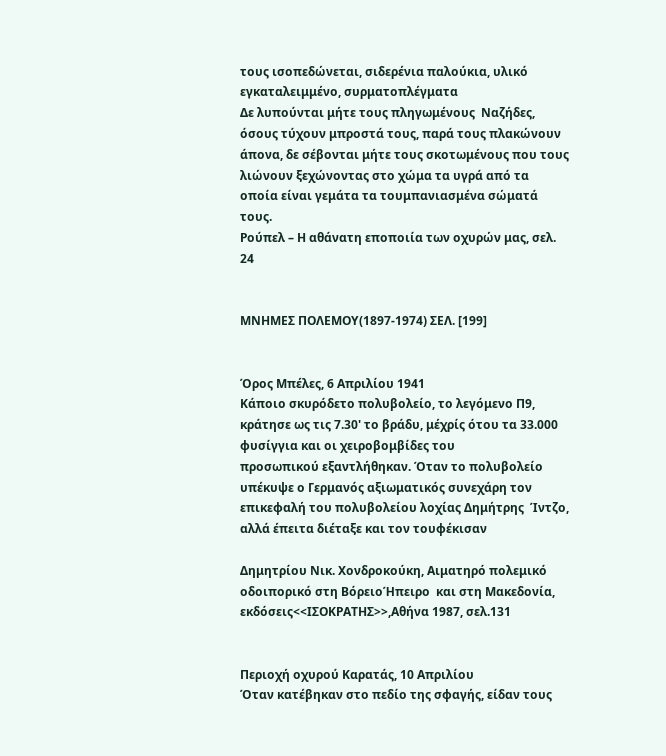τους ισοπεδώνεται, σιδερένια παλούκια, υλικό εγκαταλειμμένο, συρματοπλέγματα
Δε λυπούνται μήτε τους πληγωμένους  Ναζήδες, όσους τύχουν μπροστά τους, παρά τους πλακώνουν άπονα, δε σέβονται μήτε τους σκοτωμένους που τους λιώνουν ξεχώνοντας στο χώμα τα υγρά από τα οποία είναι γεμάτα τα τουμπανιασμένα σώματά τους.
Ρούπελ – Η αθάνατη εποποιία των οχυρών μας, σελ. 24


ΜΝΗΜΕΣ ΠΟΛΕΜΟΥ(1897-1974) ΣΕΛ. [199]


Όρος Μπέλες, 6 Απριλίου 1941
Κάποιο σκυρόδετο πολυβολείο, το λεγόμενο Π9, κράτησε ως τις 7.30' το βράδυ, μέχρίς ότου τα 33.000 φυσίγγια και οι χειροβομβίδες του
προσωπικού εξαντλήθηκαν. Όταν το πολυβολείο υπέκυψε ο Γερμανός αξιωματικός συνεχάρη τον επικεφαλή του πολυβολείου λοχίας Δημήτρης  Ίντζο, αλλά έπειτα διέταξε και τον τουφέκισαν

Δημητρίου Νικ. Χονδροκούκη, Αιματηρό πολεμικό οδοιπορικό στη ΒόρειοΉπειρο  και στη Μακεδονία, εκδόσεις<<ΙΣΟΚΡΑΤΗΣ>>,Αθήνα 1987, σελ.131


Περιοχή οχυρού Καρατάς, 10 Απριλίου
Όταν κατέβηκαν στο πεδίο της σφαγής, είδαν τους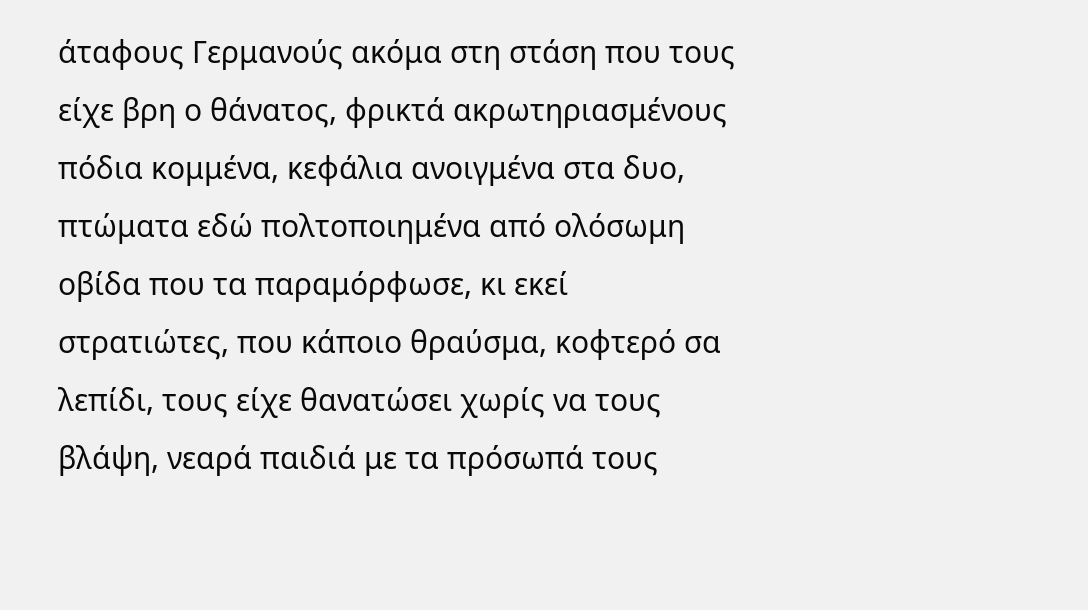άταφους Γερμανούς ακόμα στη στάση που τους είχε βρη ο θάνατος, φρικτά ακρωτηριασμένους πόδια κομμένα, κεφάλια ανοιγμένα στα δυο, πτώματα εδώ πολτοποιημένα από ολόσωμη οβίδα που τα παραμόρφωσε, κι εκεί στρατιώτες, που κάποιο θραύσμα, κοφτερό σα λεπίδι, τους είχε θανατώσει χωρίς να τους βλάψη, νεαρά παιδιά με τα πρόσωπά τους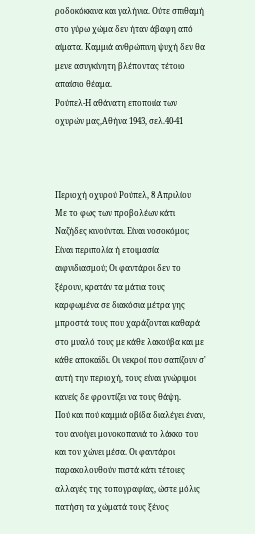ροδοκόκκινα και γαλήνια. Ούτε σπιθαμή στο γύρω χώμα δεν ήταν άβαφη από αίματα. Καμμιά ανθρώπινη ψυχή δεν θα μενε ασυγκίνητη βλέποντας τέτοιο απαίσιο θέαμα.
Ρούπελ-Η αθάνατη εποποιία των οχυρών μας,Αθήνα 1943, σελ.40-41



Περιοχή οχυρού Ρούπελ, 8 Απριλίου
Με το φως των προβολέων κάτι Ναζήδες κινούνται. Είναι νοσοκόμοι; Είναι περιπολία ή ετοιμασία αιφνιδιασμού; Οι φαντάροι δεν το ξέρουν, κρατάν τα μάτια τους καρφωμένα σε διακόσια μέτρα γης μπροστά τους που χαράζονται καθαρά στο μυαλό τους με κάθε λακούβα και με κάθε αποκαϊδι. Οι νεκροί που σαπίζουν σ' αυτή την περιοχή, τους είναι γνώριμοι κανείς δε φροντίζει να τους θάψη.
Πού και πού καμμιά οβίδα διαλέγει έναν, του ανοίγει μονοκοπανιά το λάκκο του και τον χώνει μέσα. Οι φαντάροι παρακολουθούν πιστά κάτι τέτοιες αλλαγές της τοπογραφίας, ώστε μόλις πατήση τα χώματά τους ξένος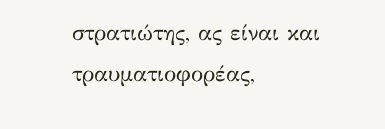στρατιώτης, ας είναι και τραυματιοφορέας,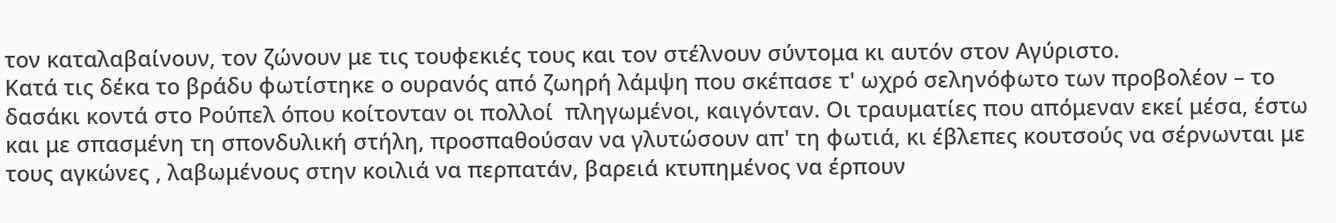τον καταλαβαίνουν, τον ζώνουν με τις τουφεκιές τους και τον στέλνουν σύντομα κι αυτόν στον Αγύριστο.
Κατά τις δέκα το βράδυ φωτίστηκε ο ουρανός από ζωηρή λάμψη που σκέπασε τ' ωχρό σεληνόφωτο των προβολέον – το δασάκι κοντά στο Ρούπελ όπου κοίτονταν οι πολλοί  πληγωμένοι, καιγόνταν. Οι τραυματίες που απόμεναν εκεί μέσα, έστω και με σπασμένη τη σπονδυλική στήλη, προσπαθούσαν να γλυτώσουν απ' τη φωτιά, κι έβλεπες κουτσούς να σέρνωνται με τους αγκώνες , λαβωμένους στην κοιλιά να περπατάν, βαρειά κτυπημένος να έρπουν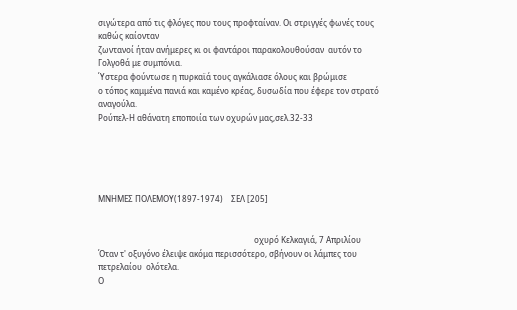σιγώτερα από τις φλόγες που τους προφταίναν. Οι στριγγές φωνές τους καθώς καίονταν
ζωντανοί ήταν ανήμερες κι οι φαντάροι παρακολουθούσαν  αυτόν το Γολγοθά με συμπόνια.
Ύστερα φούντωσε η πυρκαϊά τους αγκάλιασε όλους και βρώμισε
ο τόπος καμμένα πανιά και καμένο κρέας, δυσωδία που έφερε τον στρατό αναγούλα.
Ρούπελ-Η αθάνατη εποποιία των οχυρών μας,σελ.32-33





ΜΝΗΜΕΣ ΠΟΛΕΜΟΥ(1897-1974)    ΣΕΛ [205]


                                                                              οχυρό Κελκαγιά, 7 Απριλίου
Όταν τ' οξυγόνο έλειψε ακόμα περισσότερο, σβήνουν οι λάμπες του πετρελαίου  ολότελα.
Ο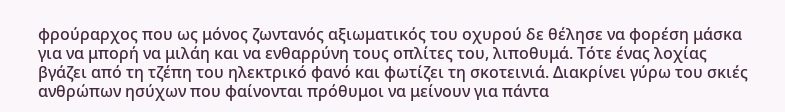φρούραρχος που ως μόνος ζωντανός αξιωματικός του οχυρού δε θέλησε να φορέση μάσκα για να μπορή να μιλάη και να ενθαρρύνη τους οπλίτες του, λιποθυμά. Τότε ένας λοχίας βγάζει από τη τζέπη του ηλεκτρικό φανό και φωτίζει τη σκοτεινιά. Διακρίνει γύρω του σκιές ανθρώπων ησύχων που φαίνονται πρόθυμοι να μείνουν για πάντα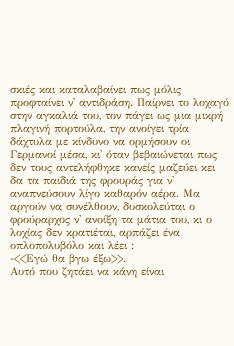σκιές και καταλαβαίνει πως μόλις προφταίνει ν' αντιδράση. Παίρνει το λοχαγό στην αγκαλιά του, τον πάγει ως μια μικρή πλαγινή πορτούλα, την ανοίγει τρία δάχτυλα με κίνδυνο να ορμήσουν οι Γερμανοί μέσα, κι' όταν βεβαιώνεται πως δεν τους αντελήφθηκε κανείς μαζεύει κει δα τα παιδιά της φρουράς για ν' αναπνεύσουν λίγο καθαρόν αέρα. Μα αργούν να συνέλθουν, δυσκολεύται ο φρούραρχος ν' ανοίξη τα μάτια του, κι ο λοχίας δεν κρατιέται, αρπάζει ένα οπλοπολυβόλο και λέει :
-<<Εγώ θα βγω έξω>>.
Αυτό που ζητάει να κάνη είναι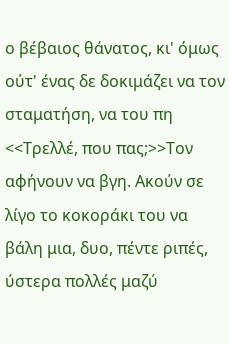ο βέβαιος θάνατος, κι' όμως ούτ' ένας δε δοκιμάζει να τον σταματήση, να του πη <<Τρελλέ, που πας;>>Τον αφήνουν να βγη. Ακούν σε λίγο το κοκοράκι του να βάλη μια, δυο, πέντε ριπές, ύστερα πολλές μαζύ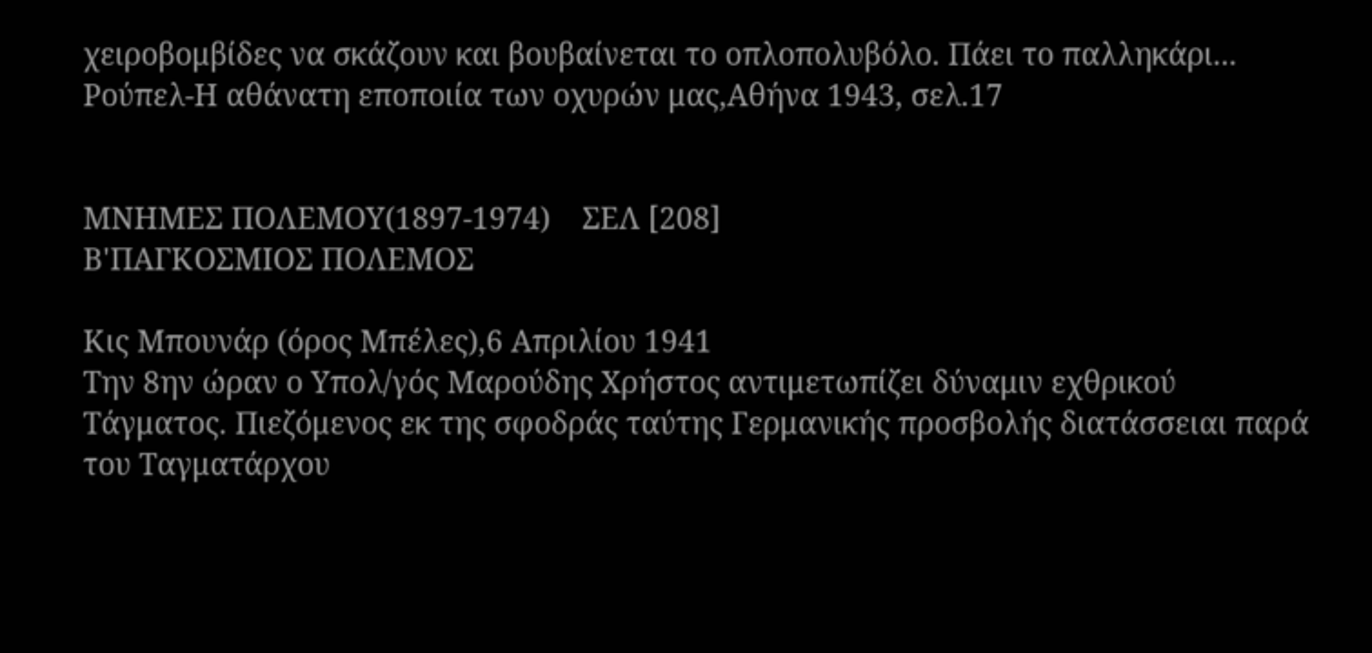χειροβομβίδες να σκάζουν και βουβαίνεται το οπλοπολυβόλο. Πάει το παλληκάρι...
Ρούπελ-Η αθάνατη εποποιία των οχυρών μας,Αθήνα 1943, σελ.17


ΜΝΗΜΕΣ ΠΟΛΕΜΟΥ(1897-1974)    ΣΕΛ [208]
Β'ΠΑΓΚΟΣΜΙΟΣ ΠΟΛΕΜΟΣ

Κις Μπουνάρ (όρος Μπέλες),6 Απριλίου 1941
Την 8ην ώραν ο Υπολ/γός Μαρούδης Χρήστος αντιμετωπίζει δύναμιν εχθρικού Τάγματος. Πιεζόμενος εκ της σφοδράς ταύτης Γερμανικής προσβολής διατάσσειαι παρά του Ταγματάρχου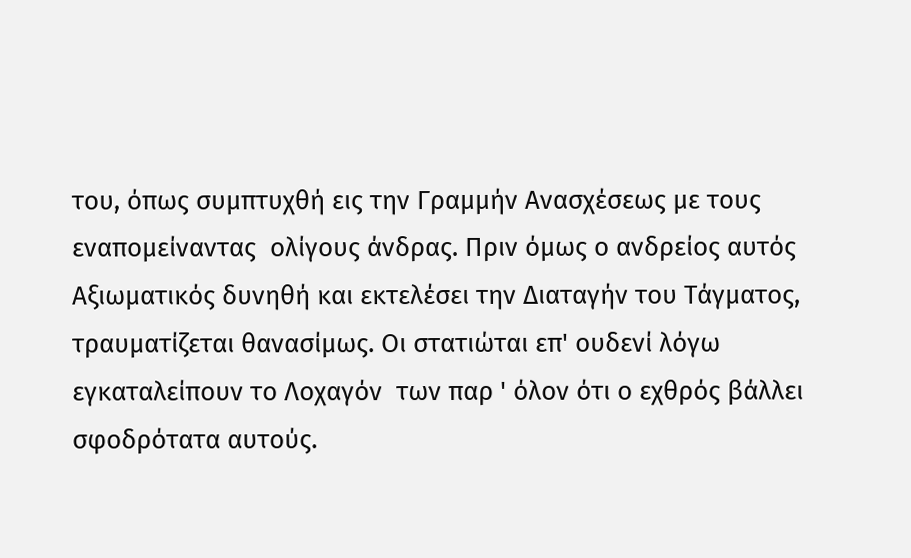του, όπως συμπτυχθή εις την Γραμμήν Ανασχέσεως με τους εναπομείναντας  ολίγους άνδρας. Πριν όμως ο ανδρείος αυτός Αξιωματικός δυνηθή και εκτελέσει την Διαταγήν του Τάγματος, τραυματίζεται θανασίμως. Οι στατιώται επ' ουδενί λόγω εγκαταλείπουν το Λοχαγόν  των παρ ' όλον ότι ο εχθρός βάλλει σφοδρότατα αυτούς.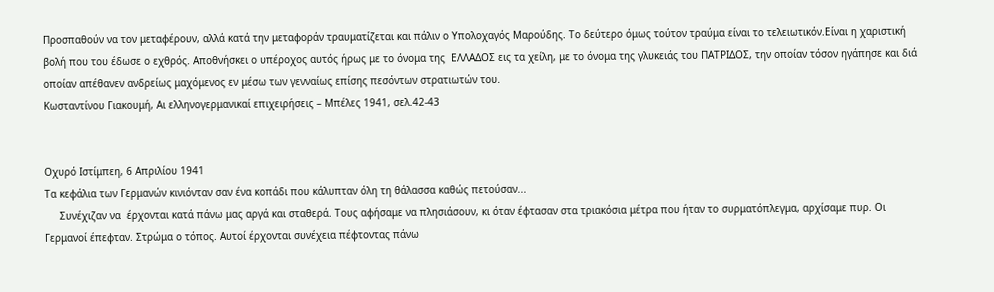Προσπαθούν να τον μεταφέρουν, αλλά κατά την μεταφοράν τραυματίζεται και πάλιν ο Υπολοχαγός Μαρούδης. Το δεύτερο όμως τούτον τραύμα είναι το τελειωτικόν.Είναι η χαριστική βολή που του έδωσε ο εχθρός. Αποθνήσκει ο υπέροχος αυτός ήρως με το όνομα της  ΕΛΛΑΔΟΣ εις τα χείλη, με το όνομα της γλυκειάς του ΠΑΤΡΙΔΟΣ, την οποίαν τόσον ηγάπησε και διά οποίαν απέθανεν ανδρείως μαχόμενος εν μέσω των γενναίως επίσης πεσόντων στρατιωτών του.
Κωσταντίνου Γιακουμή, Αι ελληνογερμανικαί επιχειρήσεις – Μπέλες 1941, σελ.42-43


Οχυρό Ιστίμπεη, 6 Απριλίου 1941
Τα κεφάλια των Γερμανών κινιόνταν σαν ένα κοπάδι που κάλυπταν όλη τη θάλασσα καθώς πετούσαν...
     Συνέχιζαν να  έρχονται κατά πάνω μας αργά και σταθερά. Τους αφήσαμε να πλησιάσουν, κι όταν έφτασαν στα τριακόσια μέτρα που ήταν το συρματόπλεγμα, αρχίσαμε πυρ. Οι Γερμανοί έπεφταν. Στρώμα ο τόπος. Αυτοί έρχονται συνέχεια πέφτοντας πάνω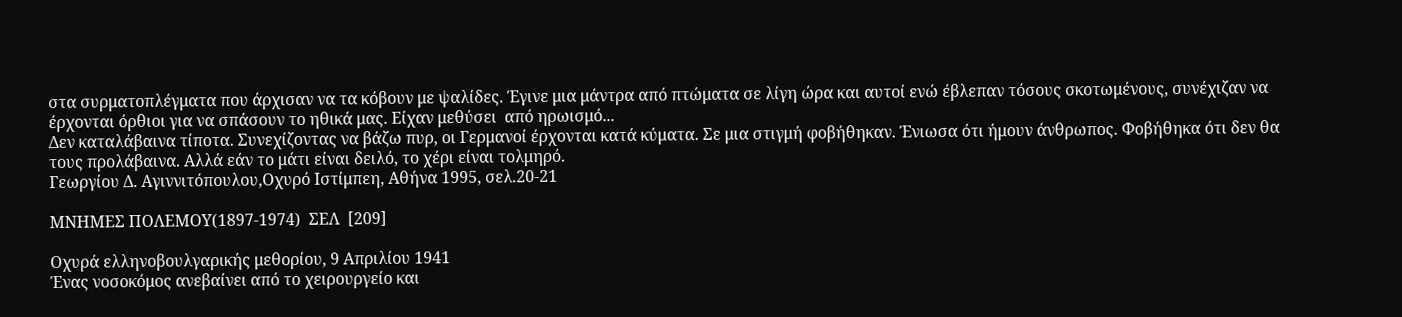στα συρματοπλέγματα που άρχισαν να τα κόβουν με ψαλίδες. Έγινε μια μάντρα από πτώματα σε λίγη ώρα και αυτοί ενώ έβλεπαν τόσους σκοτωμένους, συνέχιζαν να έρχονται όρθιοι για να σπάσουν το ηθικά μας. Είχαν μεθύσει  από ηρωισμό...
Δεν καταλάβαινα τίποτα. Συνεχίζοντας να βάζω πυρ, οι Γερμανοί έρχονται κατά κύματα. Σε μια στιγμή φοβήθηκαν. Ένιωσα ότι ήμουν άνθρωπος. Φοβήθηκα ότι δεν θα τους προλάβαινα. Αλλά εάν το μάτι είναι δειλό, το χέρι είναι τολμηρό.
Γεωργίου Δ. Αγιννιτόπουλου,Οχυρό Ιστίμπεη, Αθήνα 1995, σελ.20-21

ΜΝΗΜΕΣ ΠΟΛΕΜΟΥ(1897-1974)  ΣΕΛ  [209]

Οχυρά ελληνοβουλγαρικής μεθορίου, 9 Απριλίου 1941
Ένας νοσοκόμος ανεβαίνει από το χειρουργείο και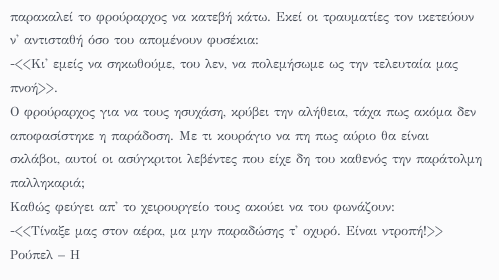παρακαλεί το φρούραρχος να κατεβή κάτω. Εκεί οι τραυματίες τον ικετεύουν ν' αντισταθή όσο του απομένουν φυσέκια:
-<<Κι' εμείς να σηκωθούμε, του λεν, να πολεμήσωμε ως την τελευταία μας πνοή>>.
Ο φρούραρχος για να τους ησυχάση, κρύβει την αλήθεια, τάχα πως ακόμα δεν αποφασίστηκε η παράδοση. Με τι κουράγιο να πη πως αύριο θα είναι σκλάβοι, αυτοί οι ασύγκριτοι λεβέντες που είχε δη του καθενός την παράτολμη παλληκαριά;
Καθώς φεύγει απ' το χειρουργείο τους ακούει να του φωνάζουν:
-<<Τίναξε μας στον αέρα, μα μην παραδώσης τ' οχυρό. Είναι ντροπή!>>
Ρούπελ – Η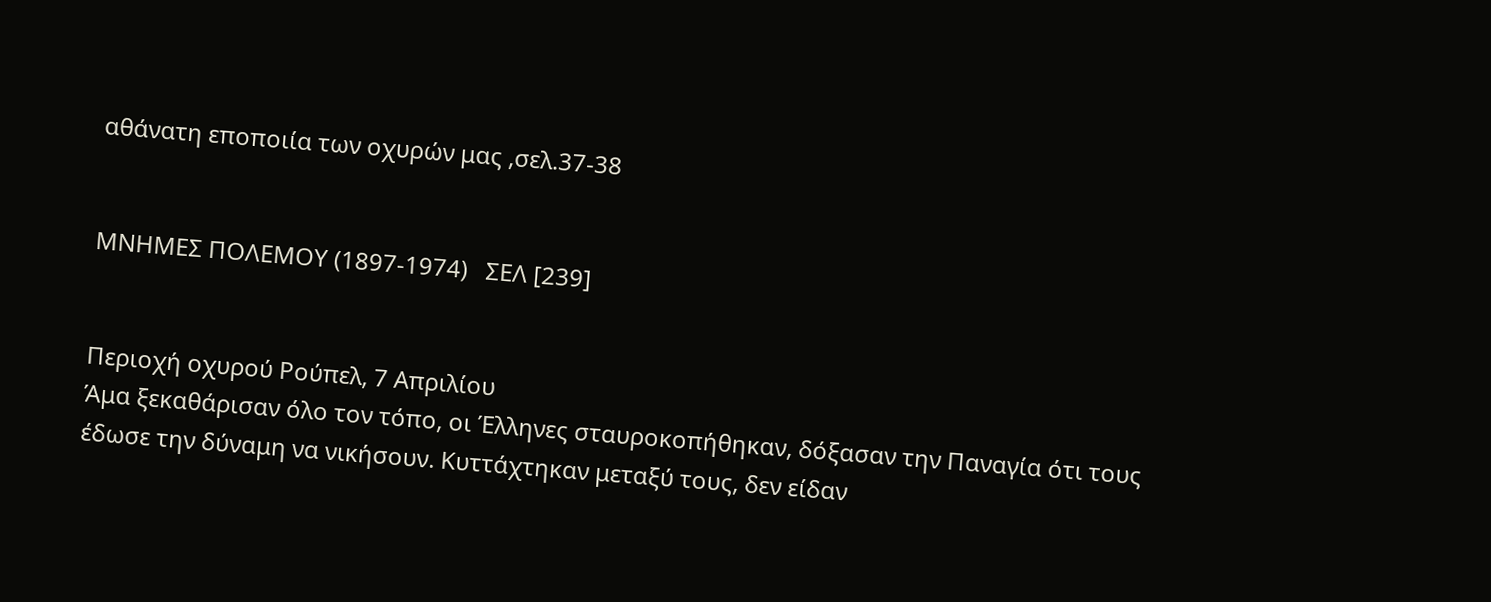αθάνατη εποποιία των οχυρών μας ,σελ.37-38


ΜΝΗΜΕΣ ΠΟΛΕΜΟΥ (1897-1974)   ΣΕΛ [239]


Περιοχή οχυρού Ρούπελ, 7 Απριλίου
Άμα ξεκαθάρισαν όλο τον τόπο, οι Έλληνες σταυροκοπήθηκαν, δόξασαν την Παναγία ότι τους έδωσε την δύναμη να νικήσουν. Κυττάχτηκαν μεταξύ τους, δεν είδαν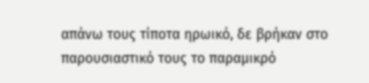απάνω τους τίποτα ηρωικό, δε βρήκαν στο παρουσιαστικό τους το παραμικρό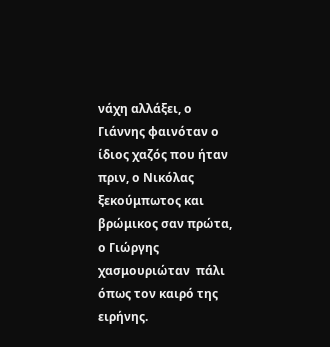νάχη αλλάξει, ο Γιάννης φαινόταν ο ίδιος χαζός που ήταν πριν, ο Νικόλας ξεκούμπωτος και βρώμικος σαν πρώτα, ο Γιώργης χασμουριώταν  πάλι όπως τον καιρό της ειρήνης.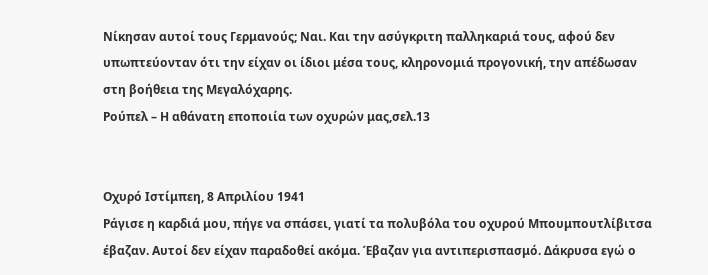Νίκησαν αυτοί τους Γερμανούς; Ναι. Και την ασύγκριτη παλληκαριά τους, αφού δεν υπωπτεύονταν ότι την είχαν οι ίδιοι μέσα τους, κληρονομιά προγονική, την απέδωσαν στη βοήθεια της Μεγαλόχαρης.
Ρούπελ – Η αθάνατη εποποιία των οχυρών μας,σελ.13


Οχυρό Ιστίμπεη, 8 Απριλίου 1941
Ράγισε η καρδιά μου, πήγε να σπάσει, γιατί τα πολυβόλα του οχυρού Μπουμπουτλίβιτσα έβαζαν. Αυτοί δεν είχαν παραδοθεί ακόμα. Έβαζαν για αντιπερισπασμό. Δάκρυσα εγώ ο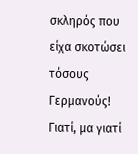σκληρός που είχα σκοτώσει τόσους Γερμανούς! Γιατί, μα γιατί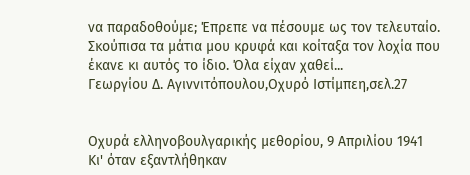να παραδοθούμε; Έπρεπε να πέσουμε ως τον τελευταίο. Σκούπισα τα μάτια μου κρυφά και κοίταξα τον λοχία που έκανε κι αυτός το ίδιο. Όλα είχαν χαθεί...
Γεωργίου Δ. Αγιννιτόπουλου,Οχυρό Ιστίμπεη,σελ.27


Οχυρά ελληνοβουλγαρικής μεθορίου, 9 Απριλίου 1941
Κι' όταν εξαντλήθηκαν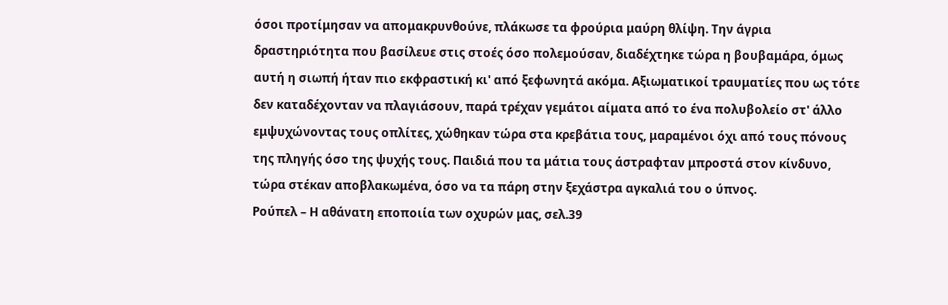όσοι προτίμησαν να απομακρυνθούνε, πλάκωσε τα φρούρια μαύρη θλίψη. Την άγρια δραστηριότητα που βασίλευε στις στοές όσο πολεμούσαν, διαδέχτηκε τώρα η βουβαμάρα, όμως αυτή η σιωπή ήταν πιο εκφραστική κι' από ξεφωνητά ακόμα. Αξιωματικοί τραυματίες που ως τότε δεν καταδέχονταν να πλαγιάσουν, παρά τρέχαν γεμάτοι αίματα από το ένα πολυβολείο στ' άλλο εμψυχώνοντας τους οπλίτες, χώθηκαν τώρα στα κρεβάτια τους, μαραμένοι όχι από τους πόνους της πληγής όσο της ψυχής τους. Παιδιά που τα μάτια τους άστραφταν μπροστά στον κίνδυνο, τώρα στέκαν αποβλακωμένα, όσο να τα πάρη στην ξεχάστρα αγκαλιά του ο ύπνος.
Ρούπελ – Η αθάνατη εποποιία των οχυρών μας, σελ.39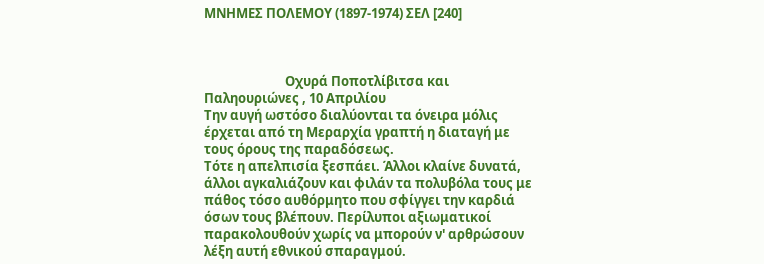ΜΝΗΜΕΣ ΠΟΛΕΜΟΥ (1897-1974) ΣΕΛ [240]



                           Οχυρά Ποποτλίβιτσα και Παληουριώνες , 10 Απριλίου
Την αυγή ωστόσο διαλύονται τα όνειρα μόλις έρχεται από τη Μεραρχία γραπτή η διαταγή με τους όρους της παραδόσεως.
Τότε η απελπισία ξεσπάει. Άλλοι κλαίνε δυνατά, άλλοι αγκαλιάζουν και φιλάν τα πολυβόλα τους με πάθος τόσο αυθόρμητο που σφίγγει την καρδιά όσων τους βλέπουν. Περίλυποι αξιωματικοί παρακολουθούν χωρίς να μπορούν ν' αρθρώσουν λέξη αυτή εθνικού σπαραγμού.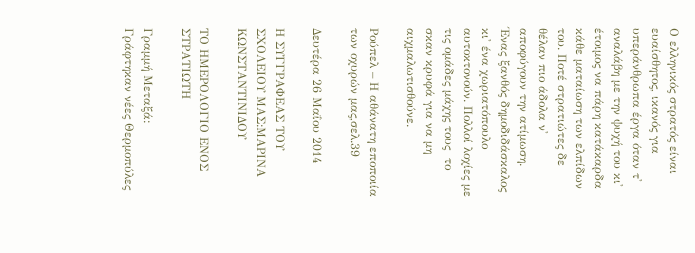Ο ελληνικός στρατός είναι ευαίσθητος, ικανός για υπεράνθρωπα έργα όταν τ' αναλάβη με την ψυχή του κι' έτοιμος να πάρη κατάκαρδα κάθε ματαίωση των ελπίδων του. Ποτέ στρατιώτες δε θέλαν πιο άδολα ν' αποφύγουν την ατίμωση. Ένας ξανθός δημοδιδάσκαλος κι' ένα χωριατόπουλο αυτοκτονούν. Πολλοί λοχίες με τις ομάδες μάχης τους  το σκαν κρυφά για να μη αιχμαλωτισθούνε.

Ρούπελ – Η αθάνατη εποποιία των οχυρών μας,σελ.39

Δευτέρα 26 Μαΐου 2014

Η ΣΥΓΓΡΑΦΕΑΣ ΤΟΥ ΣΧΟΛΕΙΟΥ ΜΑΣ:ΜΑΡΙΝΑ ΚΩΝΣΤΑΝΤΙΝΙΔΟΥ

ΤΟ ΗΜΕΡΟΛΟΓΙΟ ΕΝΟΣ ΣΤΡΑΤΙΩΤΗ

Γραμμή Μεταξά:
Γράφτηκαν νέες Θερμοπύλες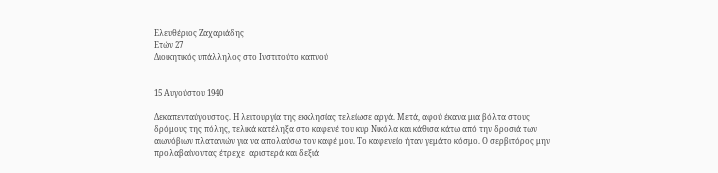Ελευθέριος Ζαχαριάδης
Ετών 27
Διοικητικός υπάλληλος στο Ινστιτούτο καπνού


15 Αυγούστου 1940

Δεκαπενταύγουστος. Η λειτουργία της εκκλησίας τελείωσε αργά. Μετά, αφού έκανα μια βόλτα στους δρόμους της πόλης, τελικά κατέληξα στο καφενέ του κυρ Νικόλα και κάθισα κάτω από την δροσιά των αιωνόβιων πλατανιών για να απολαύσω τον καφέ μου. Το καφενείο ήταν γεμάτο κόσμο. Ο σερβιτόρος μην προλαβαίνοντας έτρεχε  αριστερά και δεξιά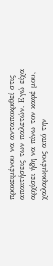προκειμένου να ανταποκριθεί στις απαιτήσεις των παλετών. Εγώ είχα αρχίσει ήδη να πίνω τον καφέ μου, χαλαρωμένος από την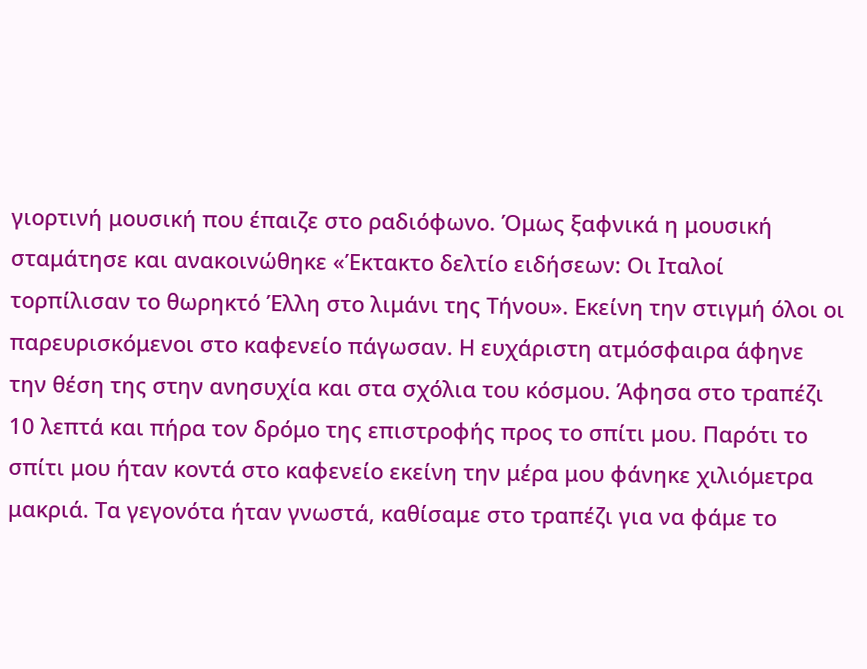γιορτινή μουσική που έπαιζε στο ραδιόφωνο. Όμως ξαφνικά η μουσική σταμάτησε και ανακοινώθηκε «Έκτακτο δελτίο ειδήσεων: Οι Ιταλοί τορπίλισαν το θωρηκτό Έλλη στο λιμάνι της Τήνου». Εκείνη την στιγμή όλοι οι παρευρισκόμενοι στο καφενείο πάγωσαν. Η ευχάριστη ατμόσφαιρα άφηνε την θέση της στην ανησυχία και στα σχόλια του κόσμου. Άφησα στο τραπέζι 10 λεπτά και πήρα τον δρόμο της επιστροφής προς το σπίτι μου. Παρότι το σπίτι μου ήταν κοντά στο καφενείο εκείνη την μέρα μου φάνηκε χιλιόμετρα μακριά. Τα γεγονότα ήταν γνωστά, καθίσαμε στο τραπέζι για να φάμε το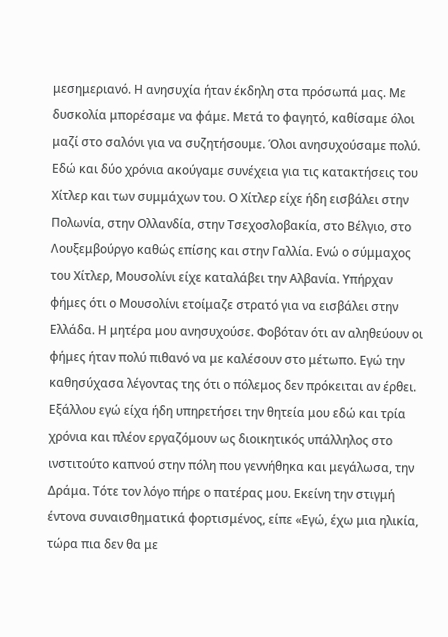μεσημεριανό. Η ανησυχία ήταν έκδηλη στα πρόσωπά μας. Με δυσκολία μπορέσαμε να φάμε. Μετά το φαγητό, καθίσαμε όλοι μαζί στο σαλόνι για να συζητήσουμε. Όλοι ανησυχούσαμε πολύ. Εδώ και δύο χρόνια ακούγαμε συνέχεια για τις κατακτήσεις του Χίτλερ και των συμμάχων του. Ο Χίτλερ είχε ήδη εισβάλει στην Πολωνία, στην Ολλανδία, στην Τσεχοσλοβακία, στο Βέλγιο, στο Λουξεμβούργο καθώς επίσης και στην Γαλλία. Ενώ ο σύμμαχος του Χίτλερ, Μουσολίνι είχε καταλάβει την Αλβανία. Υπήρχαν φήμες ότι ο Μουσολίνι ετοίμαζε στρατό για να εισβάλει στην Ελλάδα. Η μητέρα μου ανησυχούσε. Φοβόταν ότι αν αληθεύουν οι φήμες ήταν πολύ πιθανό να με καλέσουν στο μέτωπο. Εγώ την καθησύχασα λέγοντας της ότι ο πόλεμος δεν πρόκειται αν έρθει. Εξάλλου εγώ είχα ήδη υπηρετήσει την θητεία μου εδώ και τρία χρόνια και πλέον εργαζόμουν ως διοικητικός υπάλληλος στο ινστιτούτο καπνού στην πόλη που γεννήθηκα και μεγάλωσα, την Δράμα. Τότε τον λόγο πήρε ο πατέρας μου. Εκείνη την στιγμή έντονα συναισθηματικά φορτισμένος, είπε «Εγώ, έχω μια ηλικία, τώρα πια δεν θα με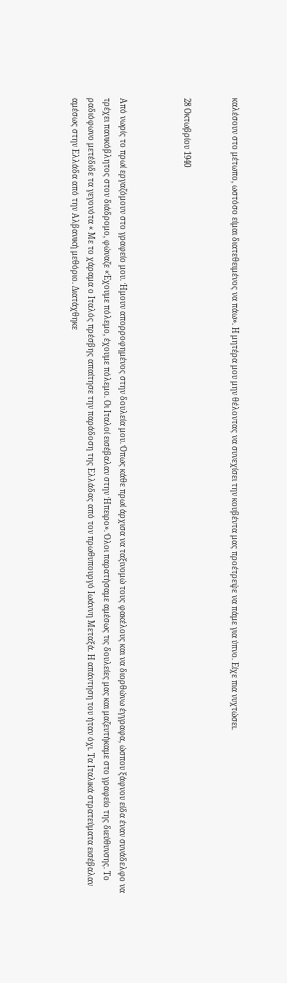καλέσουν στο μέτωπο, ωστόσο είμαι διατεθειμένος να πάω». Η μητέρα μου μην θέλοντας να συνεχίσει την κουβέντα μας προέτρεψε να πάμε για ύπνο. Είχε πια νυχτώσει.


28 Οκτωβρίου 1940



Από νωρίς το πρωί εργαζόμουν στο γραφείο μου. Ήμουν απορροφημένος στην δουλεία μου. Όπως κάθε πρωί άρχισα να ταξινομώ τους φακέλους και να διορθώνω έγγραφα, ώσπου ξάφνου είδα έναν συνάδελφο να τρέχει πανικόβλητος στον διάδρομο, φώναζε «Έχουμε πόλεμο, έχουμε πόλεμο. Οι Ιταλοί εισέβαλαν στην Ήπειρο». Όλοι παρατήσαμε αμέσως τις δουλείες μας και μαζευτήκαμε στο γραφείο της διεύθυνσης. Το ραδιόφωνο μετέδιδε τα γεγονότα « Με το χάραμα ο Ιταλός πρέσβης απαίτησε την παράδοση της Ελλάδας από τον πρωθυπουργό Ιωάννη Μεταξά. Η απάντηση του ήταν όχι. Τα Ιταλικά στρατεύματα εισέβαλαν αμέσως στην Ελλάδα από την Αλβανική μεθόριο. Διατάχθηκε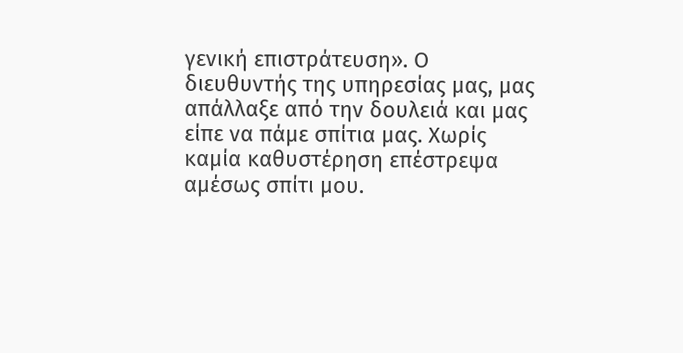γενική επιστράτευση». Ο διευθυντής της υπηρεσίας μας, μας απάλλαξε από την δουλειά και μας είπε να πάμε σπίτια μας. Χωρίς καμία καθυστέρηση επέστρεψα αμέσως σπίτι μου.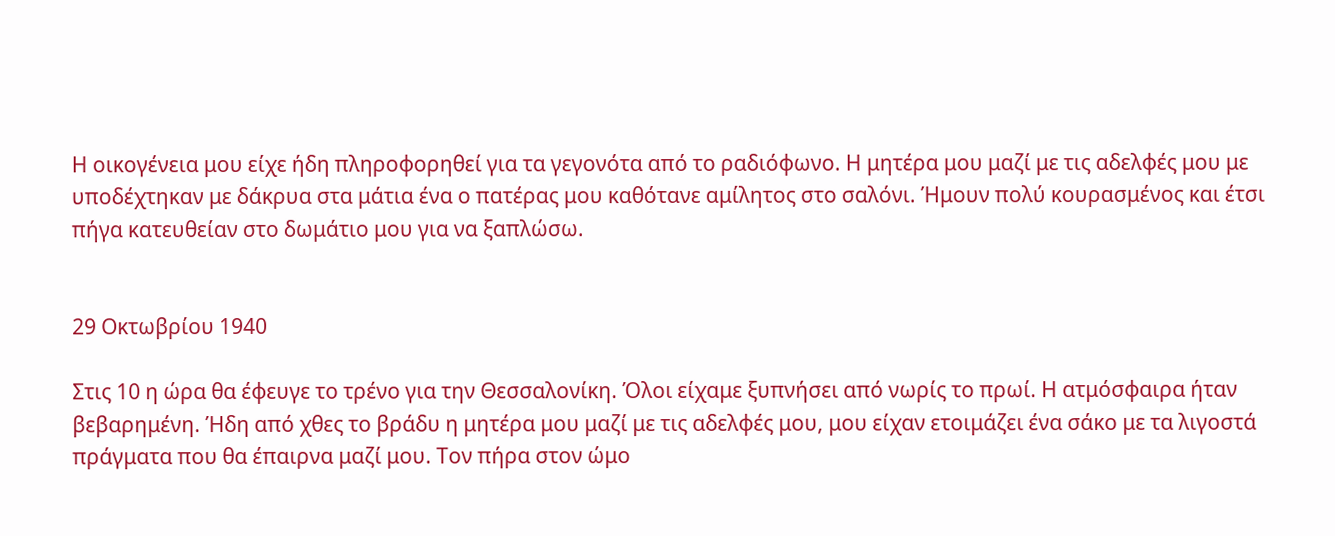Η οικογένεια μου είχε ήδη πληροφορηθεί για τα γεγονότα από το ραδιόφωνο. Η μητέρα μου μαζί με τις αδελφές μου με υποδέχτηκαν με δάκρυα στα μάτια ένα ο πατέρας μου καθότανε αμίλητος στο σαλόνι. Ήμουν πολύ κουρασμένος και έτσι πήγα κατευθείαν στο δωμάτιο μου για να ξαπλώσω.


29 Οκτωβρίου 1940

Στις 10 η ώρα θα έφευγε το τρένο για την Θεσσαλονίκη. Όλοι είχαμε ξυπνήσει από νωρίς το πρωί. Η ατμόσφαιρα ήταν βεβαρημένη. Ήδη από χθες το βράδυ η μητέρα μου μαζί με τις αδελφές μου, μου είχαν ετοιμάζει ένα σάκο με τα λιγοστά πράγματα που θα έπαιρνα μαζί μου. Τον πήρα στον ώμο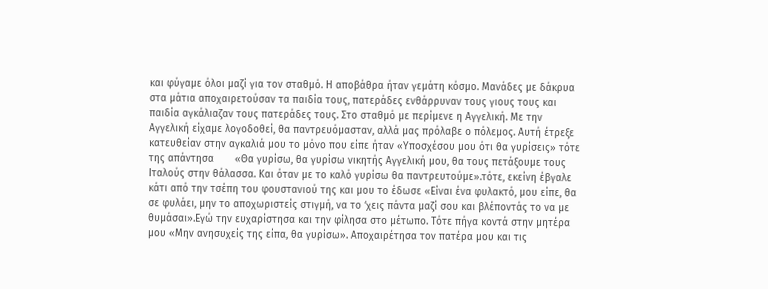και φύγαμε όλοι μαζί για τον σταθμό. Η αποβάθρα ήταν γεμάτη κόσμο. Μανάδες με δάκρυα στα μάτια αποχαιρετούσαν τα παιδία τους, πατεράδες ενθάρρυναν τους γιους τους και παιδία αγκάλιαζαν τους πατεράδες τους. Στο σταθμό με περίμενε η Αγγελική. Με την Αγγελική είχαμε λογοδοθεί, θα παντρευόμασταν, αλλά μας πρόλαβε ο πόλεμος. Αυτή έτρεξε κατευθείαν στην αγκαλιά μου το μόνο που είπε ήταν «Υποσχέσου μου ότι θα γυρίσεις» τότε της απάντησα       «Θα γυρίσω, θα γυρίσω νικητής Αγγελική μου, θα τους πετάξουμε τους Ιταλούς στην θάλασσα. Και όταν με το καλό γυρίσω θα παντρευτούμε».τότε, εκείνη έβγαλε κάτι από την τσέπη του φουστανιού της και μου το έδωσε «Είναι ένα φυλακτό, μου είπε, θα σε φυλάει, μην το αποχωριστείς στιγμή, να το ‘χεις πάντα μαζί σου και βλέποντάς το να με θυμάσαι».Εγώ την ευχαρίστησα και την φίλησα στο μέτωπο. Τότε πήγα κοντά στην μητέρα μου «Μην ανησυχείς της είπα, θα γυρίσω». Αποχαιρέτησα τον πατέρα μου και τις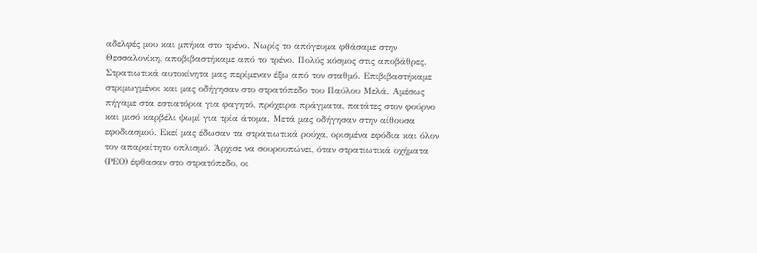αδελφές μου και μπήκα στο τρένο. Νωρίς το απόγευμα φθάσαμε στην Θεσσαλονίκη, αποβιβαστήκαμε από το τρένο. Πολύς κόσμος στις αποβάθρες. Στρατιωτικά αυτοκίνητα μας περίμεναν έξω από τον σταθμό. Επιβιβαστήκαμε στριμωγμένοι και μας οδήγησαν στο στρατόπεδο του Παύλου Μελά. Αμέσως πήγαμε στα εστιατόρια για φαγητό, πρόχειρα πράγματα, πατάτες στον φούρνο και μισό καρβέλι ψωμί για τρία άτομα. Μετά μας οδήγησαν στην αίθουσα εφοδιασμού. Εκεί μας έδωσαν τα στρατιωτικά ρούχα, ορισμένα εφόδια και όλον τον απαραίτητο οπλισμό. Άρχισε να σουρουπώνει, όταν στρατιωτικά οχήματα (ΡΕΟ) έφθασαν στο στρατόπεδο, οι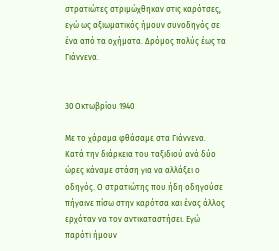στρατιώτες στριμώχθηκαν στις καρότσες, εγώ ως αξιωματικός ήμουν συνοδηγός σε ένα από τα οχήματα. Δρόμος πολύς έως τα Γιάννενα.


30 Οκτωβρίου 1940

Με το χάραμα φθάσαμε στα Γιάννενα. Κατά την διάρκεια του ταξιδιού ανά δύο ώρες κάναμε στάση για να αλλάξει ο οδηγός. Ο στρατιώτης που ήδη οδηγούσε πήγαινε πίσω στην καρότσα και ένας άλλος ερχόταν να τον αντικαταστήσει. Εγώ παρότι ήμουν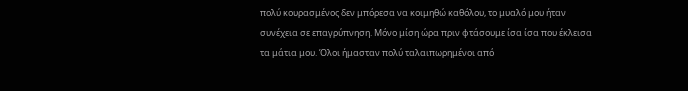πολύ κουρασμένος δεν μπόρεσα να κοιμηθώ καθόλου, το μυαλό μου ήταν συνέχεια σε επαγρύπνηση. Μόνο μίση ώρα πριν φτάσουμε ίσα ίσα που έκλεισα τα μάτια μου. Όλοι ήμασταν πολύ ταλαιπωρημένοι από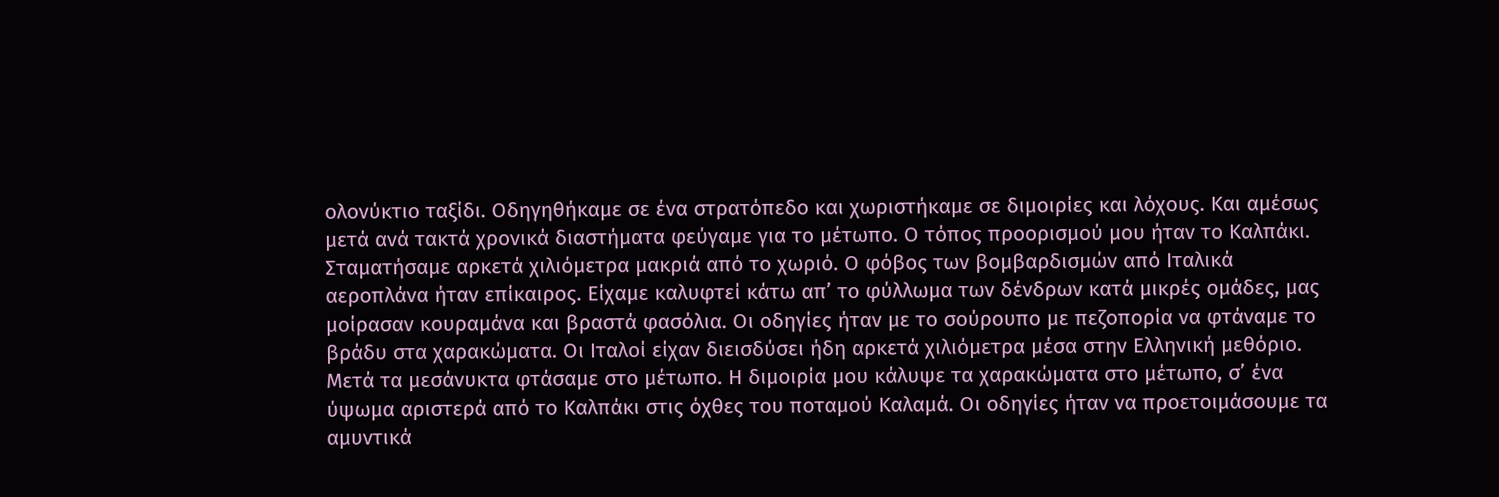ολονύκτιο ταξίδι. Οδηγηθήκαμε σε ένα στρατόπεδο και χωριστήκαμε σε διμοιρίες και λόχους. Και αμέσως μετά ανά τακτά χρονικά διαστήματα φεύγαμε για το μέτωπο. Ο τόπος προορισμού μου ήταν το Καλπάκι. Σταματήσαμε αρκετά χιλιόμετρα μακριά από το χωριό. Ο φόβος των βομβαρδισμών από Ιταλικά αεροπλάνα ήταν επίκαιρος. Είχαμε καλυφτεί κάτω απ’ το φύλλωμα των δένδρων κατά μικρές ομάδες, μας μοίρασαν κουραμάνα και βραστά φασόλια. Οι οδηγίες ήταν με το σούρουπο με πεζοπορία να φτάναμε το βράδυ στα χαρακώματα. Οι Ιταλοί είχαν διεισδύσει ήδη αρκετά χιλιόμετρα μέσα στην Ελληνική μεθόριο. Μετά τα μεσάνυκτα φτάσαμε στο μέτωπο. Η διμοιρία μου κάλυψε τα χαρακώματα στο μέτωπο, σ’ ένα ύψωμα αριστερά από το Καλπάκι στις όχθες του ποταμού Καλαμά. Οι οδηγίες ήταν να προετοιμάσουμε τα αμυντικά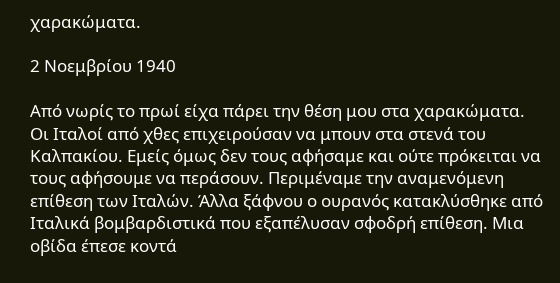χαρακώματα.

2 Νοεμβρίου 1940

Από νωρίς το πρωί είχα πάρει την θέση μου στα χαρακώματα. Οι Ιταλοί από χθες επιχειρούσαν να μπουν στα στενά του Καλπακίου. Εμείς όμως δεν τους αφήσαμε και ούτε πρόκειται να τους αφήσουμε να περάσουν. Περιμέναμε την αναμενόμενη επίθεση των Ιταλών. Άλλα ξάφνου ο ουρανός κατακλύσθηκε από Ιταλικά βομβαρδιστικά που εξαπέλυσαν σφοδρή επίθεση. Μια οβίδα έπεσε κοντά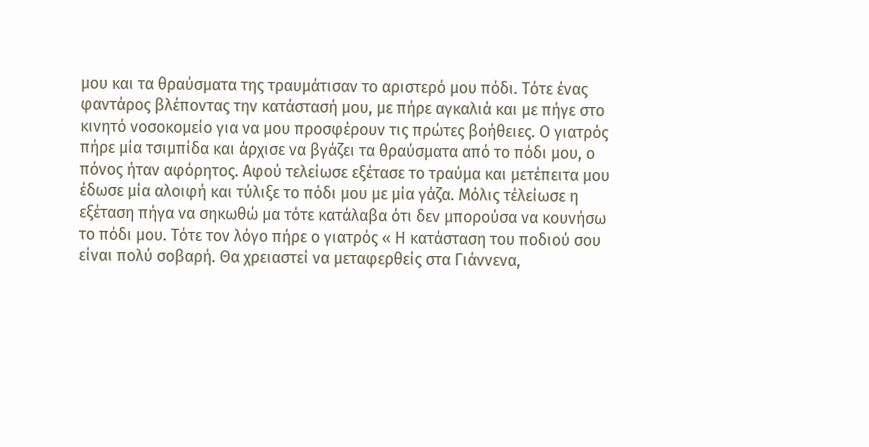μου και τα θραύσματα της τραυμάτισαν το αριστερό μου πόδι. Τότε ένας φαντάρος βλέποντας την κατάστασή μου, με πήρε αγκαλιά και με πήγε στο κινητό νοσοκομείο για να μου προσφέρουν τις πρώτες βοήθειες. Ο γιατρός πήρε μία τσιμπίδα και άρχισε να βγάζει τα θραύσματα από το πόδι μου, ο πόνος ήταν αφόρητος. Αφού τελείωσε εξέτασε το τραύμα και μετέπειτα μου έδωσε μία αλοιφή και τύλιξε το πόδι μου με μία γάζα. Μόλις τέλείωσε η εξέταση πήγα να σηκωθώ μα τότε κατάλαβα ότι δεν μπορούσα να κουνήσω το πόδι μου. Τότε τον λόγο πήρε ο γιατρός « Η κατάσταση του ποδιού σου είναι πολύ σοβαρή. Θα χρειαστεί να μεταφερθείς στα Γιάννενα,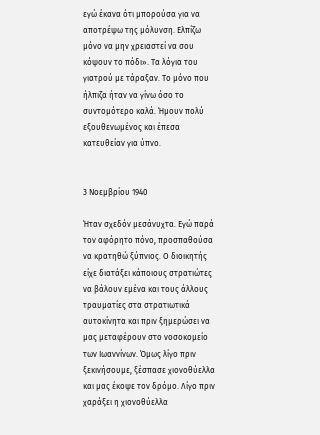εγώ έκανα ότι μπορούσα για να αποτρέψω της μόλυνση. Ελπίζω μόνο να μην χρειαστεί να σου κόψουν το πόδι». Τα λόγια του γιατρού με τάραξαν. Το μόνο που ήλπιζα ήταν να γίνω όσο το συντομότερο καλά. Ήμουν πολύ εξουθενωμένος και έπεσα κατευθείαν για ύπνο.


3 Νοεμβρίου 1940

Ήταν σχεδόν μεσάνυχτα. Εγώ παρά τον αφόρητο πόνο, προσπαθούσα να κρατηθώ ξύπνιος. Ο διοικητής είχε διατάξει κάποιους στρατιώτες να βάλουν εμένα και τους άλλους τραυματίες στα στρατιωτικά αυτοκίνητα και πριν ξημερώσει να μας μεταφέρουν στο νοσοκομείο των Ιωαννίνων. Όμως λίγο πριν ξεκινήσουμε, ξέσπασε χιονοθύελλα και μας έκοψε τον δρόμο. Λίγο πριν χαράξει η χιονοθύελλα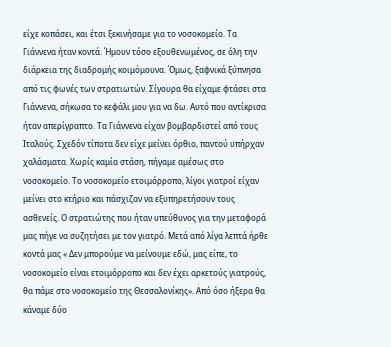είχε κοπάσει, και έτσι ξεκινήσαμε για το νοσοκομείο. Τα Γιάννενα ήταν κοντά. Ήμουν τόσο εξουθενωμένος, σε όλη την διάρκεια της διαδρομής κοιμόμουνα. Όμως, ξαφνικά ξύπνησα από τις φωνές των στρατιωτών. Σίγουρα θα είχαμε φτάσει στα Γιάννενα, σήκωσα το κεφάλι μου για να δω. Αυτό που αντίκρισα ήταν απερίγραπτο. Τα Γιάννενα είχαν βομβαρδιστεί από τους Ιταλούς. Σχεδόν τίποτα δεν είχε μείνει όρθιο, παντού υπήρχαν χαλάσματα. Χωρίς καμία στάση, πήγαμε αμέσως στο νοσοκομείο. Το νοσοκομείο ετοιμόρροπο, λίγοι γιατροί είχαν μείνει στο κτήριο και πάσχιζαν να εξυπηρετήσουν τους ασθενείς. Ο στρατιώτης που ήταν υπεύθυνος για την μεταφορά μας πήγε να συζητήσει με τον γιατρό. Μετά από λίγα λεπτά ήρθε κοντά μας « Δεν μπορούμε να μείνουμε εδώ, μας είπε, το νοσοκομείο είναι ετοιμόρροπο και δεν έχει αρκετούς γιατρούς, θα πάμε στο νοσοκομείο της Θεσσαλονίκης». Από όσο ήξερα θα κάναμε δύο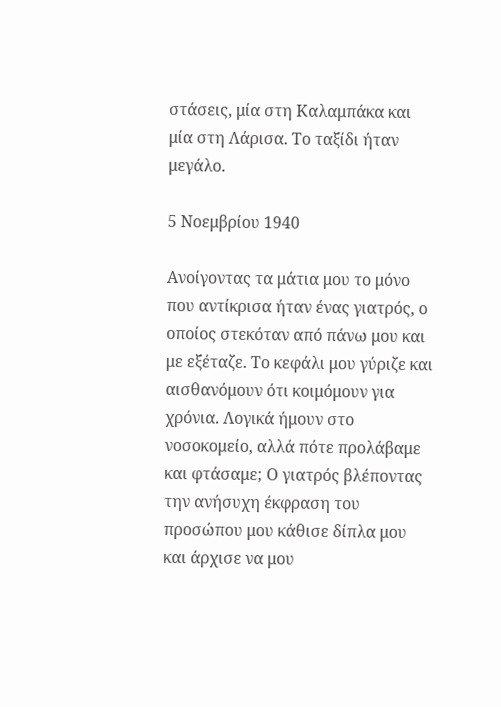στάσεις, μία στη Καλαμπάκα και μία στη Λάρισα. Το ταξίδι ήταν μεγάλο.

5 Νοεμβρίου 1940

Ανοίγοντας τα μάτια μου το μόνο που αντίκρισα ήταν ένας γιατρός, ο οποίος στεκόταν από πάνω μου και με εξέταζε. Το κεφάλι μου γύριζε και αισθανόμουν ότι κοιμόμουν για χρόνια. Λογικά ήμουν στο νοσοκομείο, αλλά πότε προλάβαμε και φτάσαμε; Ο γιατρός βλέποντας την ανήσυχη έκφραση του προσώπου μου κάθισε δίπλα μου και άρχισε να μου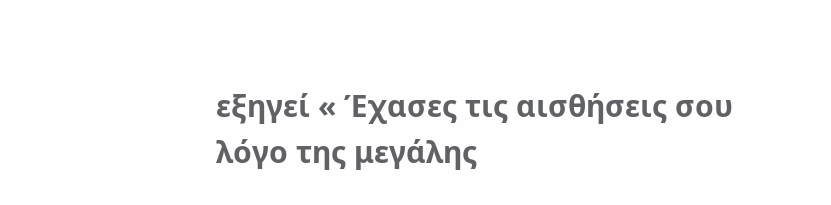εξηγεί « Έχασες τις αισθήσεις σου λόγο της μεγάλης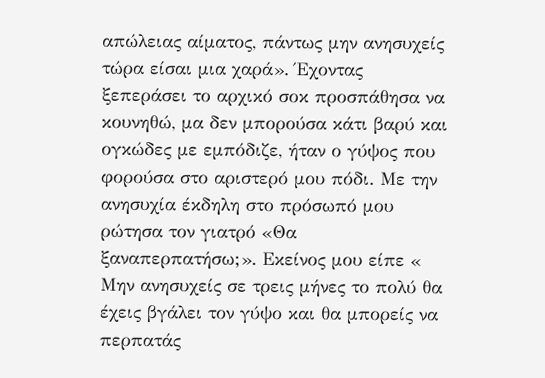απώλειας αίματος, πάντως μην ανησυχείς τώρα είσαι μια χαρά». Έχοντας ξεπεράσει το αρχικό σοκ προσπάθησα να κουνηθώ, μα δεν μπορούσα κάτι βαρύ και ογκώδες με εμπόδιζε, ήταν ο γύψος που φορούσα στο αριστερό μου πόδι. Με την ανησυχία έκδηλη στο πρόσωπό μου ρώτησα τον γιατρό «Θα ξαναπερπατήσω;». Εκείνος μου είπε « Μην ανησυχείς σε τρεις μήνες το πολύ θα έχεις βγάλει τον γύψο και θα μπορείς να περπατάς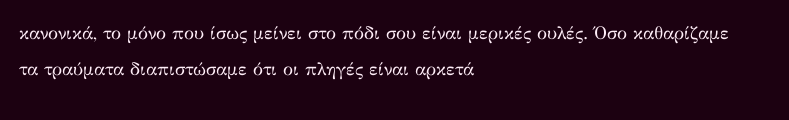κανονικά, το μόνο που ίσως μείνει στο πόδι σου είναι μερικές ουλές. Όσο καθαρίζαμε τα τραύματα διαπιστώσαμε ότι οι πληγές είναι αρκετά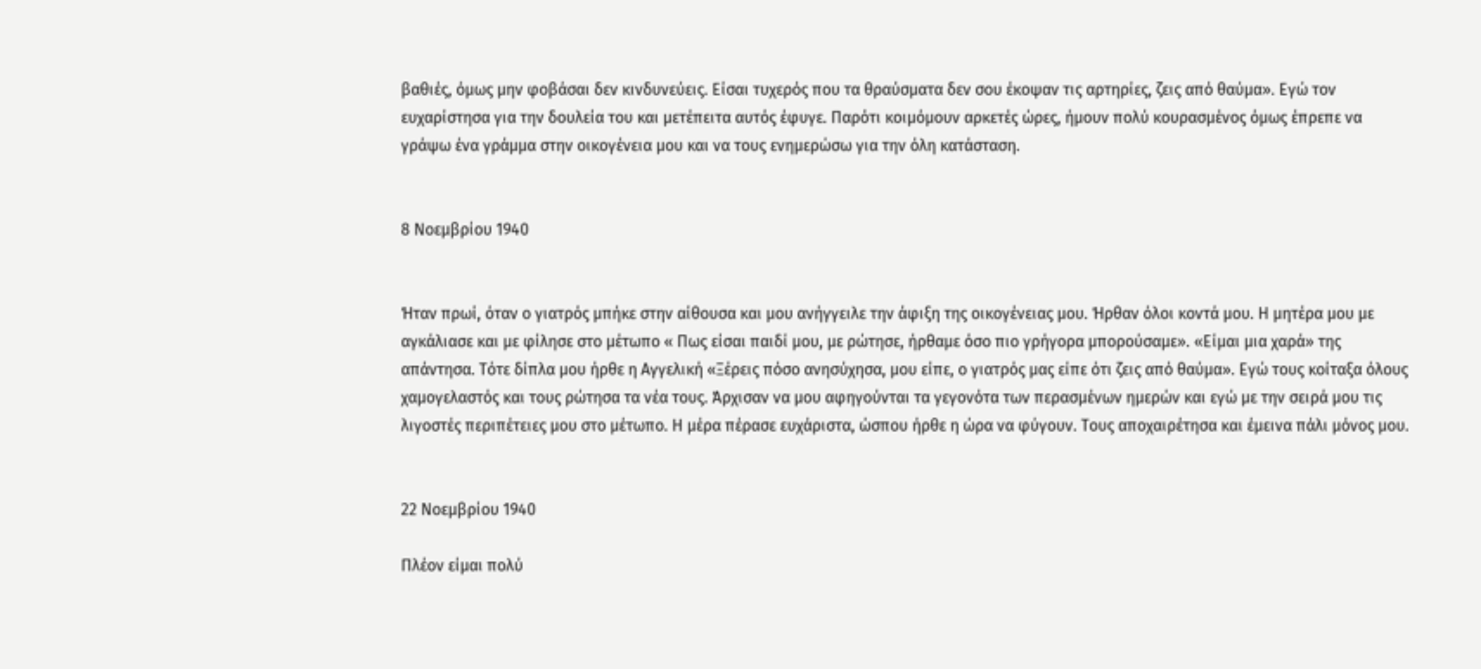βαθιές, όμως μην φοβάσαι δεν κινδυνεύεις. Είσαι τυχερός που τα θραύσματα δεν σου έκοψαν τις αρτηρίες, ζεις από θαύμα». Εγώ τον ευχαρίστησα για την δουλεία του και μετέπειτα αυτός έφυγε. Παρότι κοιμόμουν αρκετές ώρες, ήμουν πολύ κουρασμένος όμως έπρεπε να γράψω ένα γράμμα στην οικογένεια μου και να τους ενημερώσω για την όλη κατάσταση.


8 Νοεμβρίου 1940


Ήταν πρωί, όταν ο γιατρός μπήκε στην αίθουσα και μου ανήγγειλε την άφιξη της οικογένειας μου. Ήρθαν όλοι κοντά μου. Η μητέρα μου με αγκάλιασε και με φίλησε στο μέτωπο « Πως είσαι παιδί μου, με ρώτησε, ήρθαμε όσο πιο γρήγορα μπορούσαμε». «Είμαι μια χαρά» της απάντησα. Τότε δίπλα μου ήρθε η Αγγελική «Ξέρεις πόσο ανησύχησα, μου είπε, ο γιατρός μας είπε ότι ζεις από θαύμα». Εγώ τους κοίταξα όλους χαμογελαστός και τους ρώτησα τα νέα τους. Άρχισαν να μου αφηγούνται τα γεγονότα των περασμένων ημερών και εγώ με την σειρά μου τις λιγοστές περιπέτειες μου στο μέτωπο. Η μέρα πέρασε ευχάριστα, ώσπου ήρθε η ώρα να φύγουν. Τους αποχαιρέτησα και έμεινα πάλι μόνος μου.


22 Νοεμβρίου 1940

Πλέον είμαι πολύ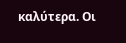καλύτερα. Οι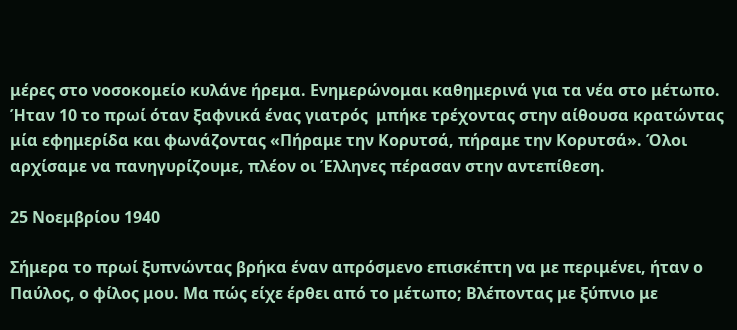μέρες στο νοσοκομείο κυλάνε ήρεμα. Ενημερώνομαι καθημερινά για τα νέα στο μέτωπο. Ήταν 10 το πρωί όταν ξαφνικά ένας γιατρός  μπήκε τρέχοντας στην αίθουσα κρατώντας μία εφημερίδα και φωνάζοντας «Πήραμε την Κορυτσά, πήραμε την Κορυτσά». Όλοι αρχίσαμε να πανηγυρίζουμε, πλέον οι Έλληνες πέρασαν στην αντεπίθεση.

25 Νοεμβρίου 1940

Σήμερα το πρωί ξυπνώντας βρήκα έναν απρόσμενο επισκέπτη να με περιμένει, ήταν ο Παύλος, ο φίλος μου. Μα πώς είχε έρθει από το μέτωπο; Βλέποντας με ξύπνιο με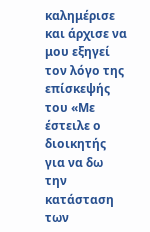καλημέρισε και άρχισε να μου εξηγεί τον λόγο της επίσκεψής του «Με έστειλε ο διοικητής για να δω την κατάσταση των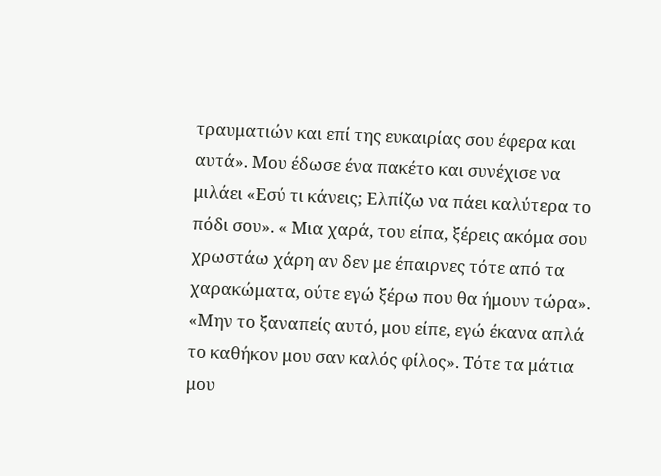τραυματιών και επί της ευκαιρίας σου έφερα και αυτά». Μου έδωσε ένα πακέτο και συνέχισε να μιλάει «Εσύ τι κάνεις; Ελπίζω να πάει καλύτερα το πόδι σου». « Μια χαρά, του είπα, ξέρεις ακόμα σου χρωστάω χάρη αν δεν με έπαιρνες τότε από τα χαρακώματα, ούτε εγώ ξέρω που θα ήμουν τώρα».       «Μην το ξαναπείς αυτό, μου είπε, εγώ έκανα απλά το καθήκον μου σαν καλός φίλος». Τότε τα μάτια μου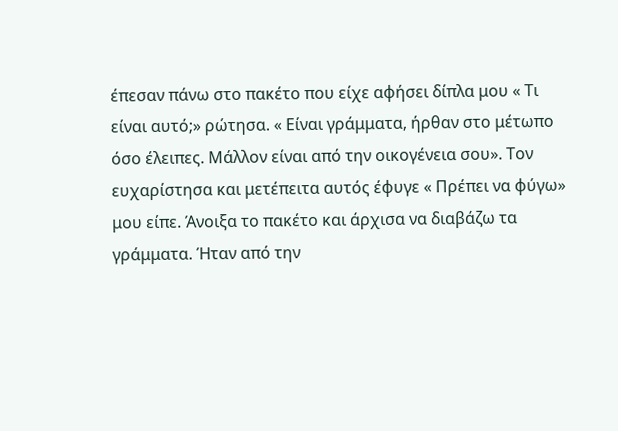έπεσαν πάνω στο πακέτο που είχε αφήσει δίπλα μου « Τι είναι αυτό;» ρώτησα. « Είναι γράμματα, ήρθαν στο μέτωπο όσο έλειπες. Μάλλον είναι από την οικογένεια σου». Τον ευχαρίστησα και μετέπειτα αυτός έφυγε « Πρέπει να φύγω» μου είπε. Άνοιξα το πακέτο και άρχισα να διαβάζω τα γράμματα. Ήταν από την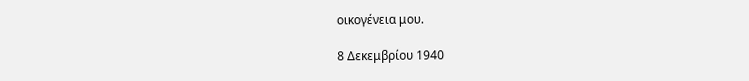οικογένεια μου.

8 Δεκεμβρίου 1940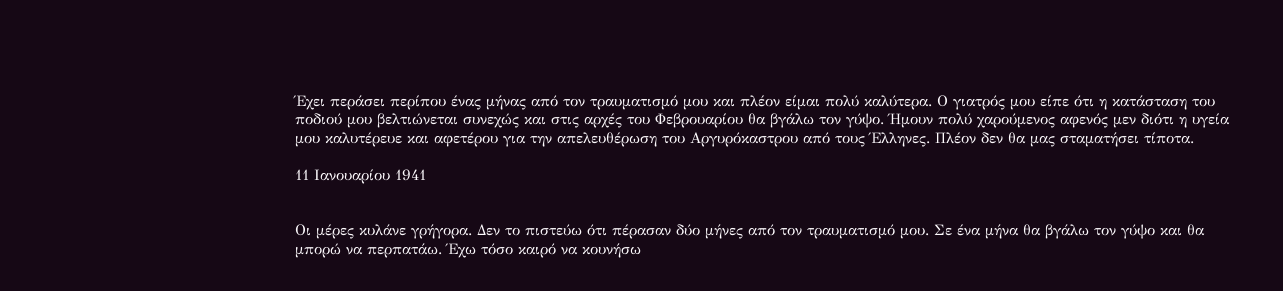Έχει περάσει περίπου ένας μήνας από τον τραυματισμό μου και πλέον είμαι πολύ καλύτερα. Ο γιατρός μου είπε ότι η κατάσταση του ποδιού μου βελτιώνεται συνεχώς και στις αρχές του Φεβρουαρίου θα βγάλω τον γύψο. Ήμουν πολύ χαρούμενος αφενός μεν διότι η υγεία μου καλυτέρευε και αφετέρου για την απελευθέρωση του Αργυρόκαστρου από τους Έλληνες. Πλέον δεν θα μας σταματήσει τίποτα.

11 Ιανουαρίου 1941


Οι μέρες κυλάνε γρήγορα. Δεν το πιστεύω ότι πέρασαν δύο μήνες από τον τραυματισμό μου. Σε ένα μήνα θα βγάλω τον γύψο και θα μπορώ να περπατάω. Έχω τόσο καιρό να κουνήσω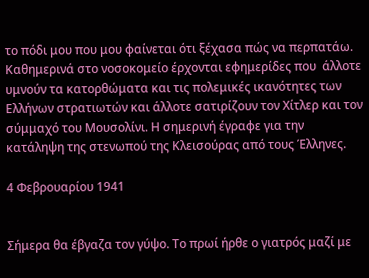το πόδι μου που μου φαίνεται ότι ξέχασα πώς να περπατάω. Καθημερινά στο νοσοκομείο έρχονται εφημερίδες που  άλλοτε υμνούν τα κατορθώματα και τις πολεμικές ικανότητες των Ελλήνων στρατιωτών και άλλοτε σατιρίζουν τον Χίτλερ και τον σύμμαχό του Μουσολίνι. Η σημερινή έγραφε για την κατάληψη της στενωπού της Κλεισούρας από τους Έλληνες.

4 Φεβρουαρίου 1941


Σήμερα θα έβγαζα τον γύψο. Το πρωί ήρθε ο γιατρός μαζί με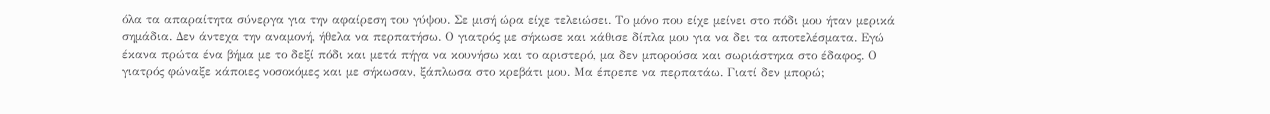όλα τα απαραίτητα σύνεργα για την αφαίρεση του γύψου. Σε μισή ώρα είχε τελειώσει. Το μόνο που είχε μείνει στο πόδι μου ήταν μερικά σημάδια. Δεν άντεχα την αναμονή, ήθελα να περπατήσω. Ο γιατρός με σήκωσε και κάθισε δίπλα μου για να δει τα αποτελέσματα. Εγώ έκανα πρώτα ένα βήμα με το δεξί πόδι και μετά πήγα να κουνήσω και το αριστερό, μα δεν μπορούσα και σωριάστηκα στο έδαφος. Ο γιατρός φώναξε κάποιες νοσοκόμες και με σήκωσαν, ξάπλωσα στο κρεβάτι μου. Μα έπρεπε να περπατάω. Γιατί δεν μπορώ;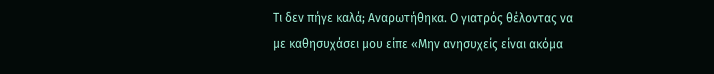Τι δεν πήγε καλά; Αναρωτήθηκα. Ο γιατρός θέλοντας να με καθησυχάσει μου είπε «Μην ανησυχείς είναι ακόμα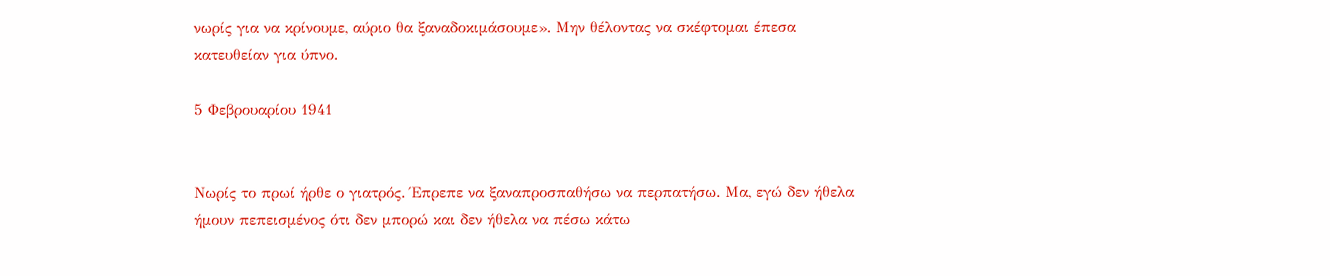νωρίς για να κρίνουμε, αύριο θα ξαναδοκιμάσουμε». Μην θέλοντας να σκέφτομαι έπεσα κατευθείαν για ύπνο.

5 Φεβρουαρίου 1941


Νωρίς το πρωί ήρθε ο γιατρός. Έπρεπε να ξαναπροσπαθήσω να περπατήσω. Μα, εγώ δεν ήθελα ήμουν πεπεισμένος ότι δεν μπορώ και δεν ήθελα να πέσω κάτω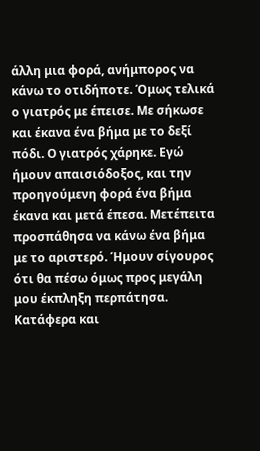άλλη μια φορά, ανήμπορος να κάνω το οτιδήποτε. Όμως τελικά ο γιατρός με έπεισε. Με σήκωσε και έκανα ένα βήμα με το δεξί πόδι. Ο γιατρός χάρηκε. Εγώ ήμουν απαισιόδοξος, και την προηγούμενη φορά ένα βήμα έκανα και μετά έπεσα. Μετέπειτα προσπάθησα να κάνω ένα βήμα με το αριστερό. Ήμουν σίγουρος ότι θα πέσω όμως προς μεγάλη μου έκπληξη περπάτησα. Κατάφερα και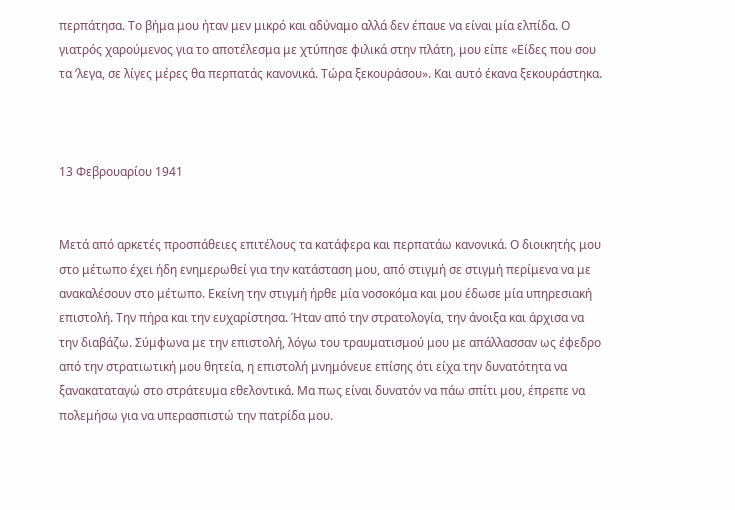περπάτησα. Το βήμα μου ήταν μεν μικρό και αδύναμο αλλά δεν έπαυε να είναι μία ελπίδα. Ο γιατρός χαρούμενος για το αποτέλεσμα με χτύπησε φιλικά στην πλάτη, μου είπε «Είδες που σου τα ’λεγα, σε λίγες μέρες θα περπατάς κανονικά. Τώρα ξεκουράσου». Και αυτό έκανα ξεκουράστηκα.



13 Φεβρουαρίου 1941


Μετά από αρκετές προσπάθειες επιτέλους τα κατάφερα και περπατάω κανονικά. Ο διοικητής μου στο μέτωπο έχει ήδη ενημερωθεί για την κατάσταση μου, από στιγμή σε στιγμή περίμενα να με ανακαλέσουν στο μέτωπο. Εκείνη την στιγμή ήρθε μία νοσοκόμα και μου έδωσε μία υπηρεσιακή επιστολή. Την πήρα και την ευχαρίστησα. Ήταν από την στρατολογία, την άνοιξα και άρχισα να την διαβάζω. Σύμφωνα με την επιστολή, λόγω του τραυματισμού μου με απάλλασσαν ως έφεδρο  από την στρατιωτική μου θητεία, η επιστολή μνημόνευε επίσης ότι είχα την δυνατότητα να ξανακαταταγώ στο στράτευμα εθελοντικά. Μα πως είναι δυνατόν να πάω σπίτι μου, έπρεπε να πολεμήσω για να υπερασπιστώ την πατρίδα μου.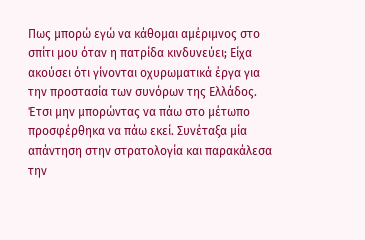Πως μπορώ εγώ να κάθομαι αμέριμνος στο σπίτι μου όταν η πατρίδα κινδυνεύει; Είχα ακούσει ότι γίνονται οχυρωματικά έργα για την προστασία των συνόρων της Ελλάδος. Έτσι μην μπορώντας να πάω στο μέτωπο προσφέρθηκα να πάω εκεί. Συνέταξα μία απάντηση στην στρατολογία και παρακάλεσα την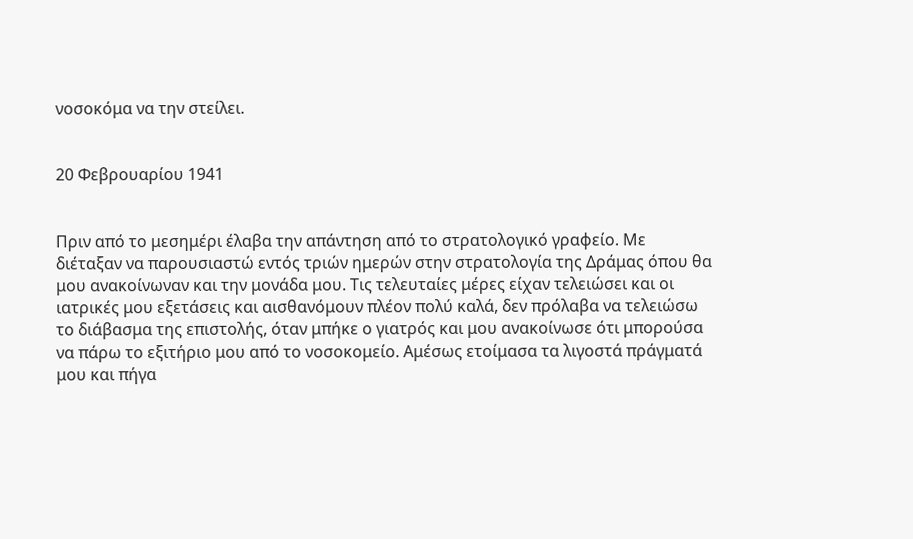νοσοκόμα να την στείλει.


20 Φεβρουαρίου 1941


Πριν από το μεσημέρι έλαβα την απάντηση από το στρατολογικό γραφείο. Με διέταξαν να παρουσιαστώ εντός τριών ημερών στην στρατολογία της Δράμας όπου θα μου ανακοίνωναν και την μονάδα μου. Τις τελευταίες μέρες είχαν τελειώσει και οι ιατρικές μου εξετάσεις και αισθανόμουν πλέον πολύ καλά, δεν πρόλαβα να τελειώσω το διάβασμα της επιστολής, όταν μπήκε ο γιατρός και μου ανακοίνωσε ότι μπορούσα να πάρω το εξιτήριο μου από το νοσοκομείο. Αμέσως ετοίμασα τα λιγοστά πράγματά μου και πήγα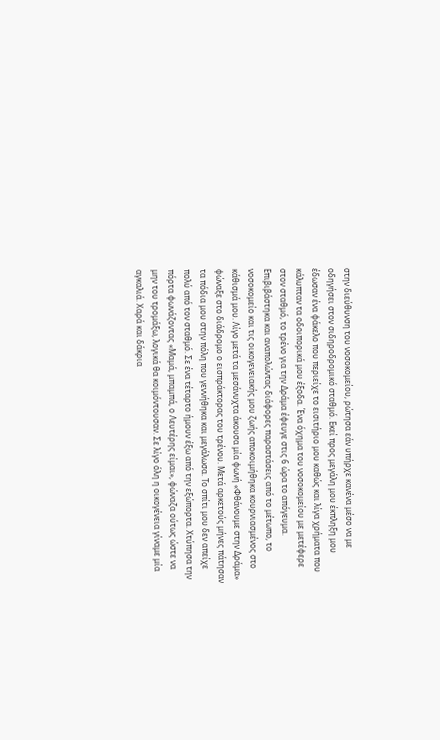στην διεύθυνση του νοσοκομείου, ρώτησα εάν υπήρχε κανένα μέσο να με οδηγήσει στον σιδηροδρομικό σταθμό. Εκεί προς μεγάλη μου έκπληξη μου έδωσαν ένα φάκελο που περιείχε το εισιτήριο μου καθώς και λίγα χρήματα που κάλυπταν τα οδοιπορικά μου έξοδα. Ένα όχημα του νοσοκομείου με μετέφερε στον σταθμό, το τρένο για την Δράμα έφευγε στις 6 ώρα το απόγευμα. Επιβιβάστηκα και αναπολώντας διάφορες παραστάσεις από το μέτωπο, το νοσοκομείο και τις οικογενειακής μου ζωής αποκοιμήθηκα κουρνιασμένος στο κάθισμά μου. Λίγο μετά τα μεσάνυχτα άκουσα μία φωνή «Φθάνουμε στην Δράμα» φώναξε στο διάδρομο ο εισπράκτορας του τρένου. Μετά αρκετούς μήνες πάτησαν τα πόδια μου στην πόλη που γεννήθηκα και μεγάλωσα. Το σπίτι μου δεν απείχε πολύ από τον σταθμό. Σε ένα τέταρτο ήμουν έξω από την εξώπορτα. Χτύπησα την πόρτα φωνάζοντας «Μαμά, μπαμπά, ο Λευτέρης είμαι», φώναζα ούτως ώστε να μην του τρομάξω, λογικά θα κοιμόντουσαν. Σε λίγο όλη η οικογένεια γίναμε μία αγκαλιά. Χαρά και δάκρια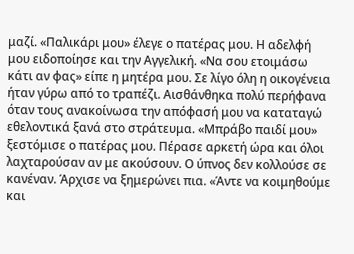μαζί. «Παλικάρι μου» έλεγε ο πατέρας μου. Η αδελφή μου ειδοποίησε και την Αγγελική. «Να σου ετοιμάσω κάτι αν φας» είπε η μητέρα μου. Σε λίγο όλη η οικογένεια ήταν γύρω από το τραπέζι. Αισθάνθηκα πολύ περήφανα όταν τους ανακοίνωσα την απόφασή μου να καταταγώ εθελοντικά ξανά στο στράτευμα. «Μπράβο παιδί μου» ξεστόμισε ο πατέρας μου. Πέρασε αρκετή ώρα και όλοι λαχταρούσαν αν με ακούσουν. Ο ύπνος δεν κολλούσε σε κανέναν. Άρχισε να ξημερώνει πια. «Άντε να κοιμηθούμε και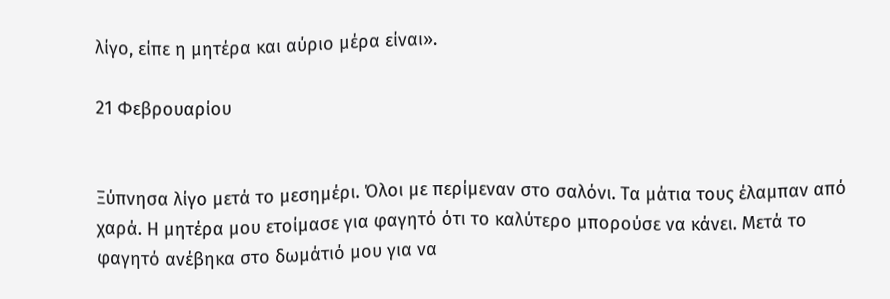λίγο, είπε η μητέρα και αύριο μέρα είναι».

21 Φεβρουαρίου


Ξύπνησα λίγο μετά το μεσημέρι. Όλοι με περίμεναν στο σαλόνι. Τα μάτια τους έλαμπαν από χαρά. Η μητέρα μου ετοίμασε για φαγητό ότι το καλύτερο μπορούσε να κάνει. Μετά το φαγητό ανέβηκα στο δωμάτιό μου για να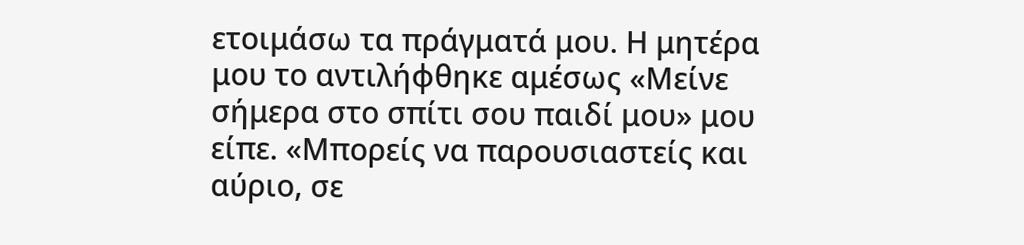ετοιμάσω τα πράγματά μου. Η μητέρα μου το αντιλήφθηκε αμέσως «Μείνε σήμερα στο σπίτι σου παιδί μου» μου είπε. «Μπορείς να παρουσιαστείς και αύριο, σε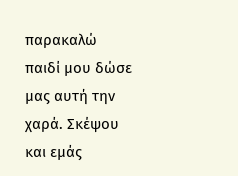παρακαλώ παιδί μου δώσε μας αυτή την χαρά. Σκέψου και εμάς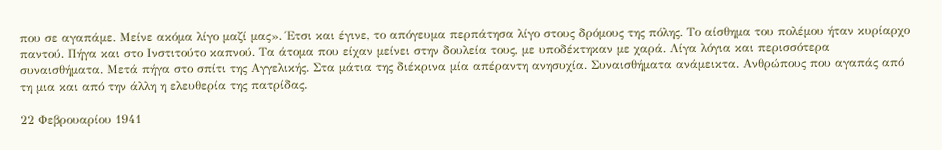που σε αγαπάμε. Μείνε ακόμα λίγο μαζί μας». Έτσι και έγινε, το απόγευμα περπάτησα λίγο στους δρόμους της πόλης. Το αίσθημα του πολέμου ήταν κυρίαρχο παντού. Πήγα και στο Ινστιτούτο καπνού. Τα άτομα που είχαν μείνει στην δουλεία τους, με υποδέκτηκαν με χαρά. Λίγα λόγια και περισσότερα συναισθήματα. Μετά πήγα στο σπίτι της Αγγελικής. Στα μάτια της διέκρινα μία απέραντη ανησυχία. Συναισθήματα ανάμεικτα. Ανθρώπους που αγαπάς από τη μια και από την άλλη η ελευθερία της πατρίδας.

22 Φεβρουαρίου 1941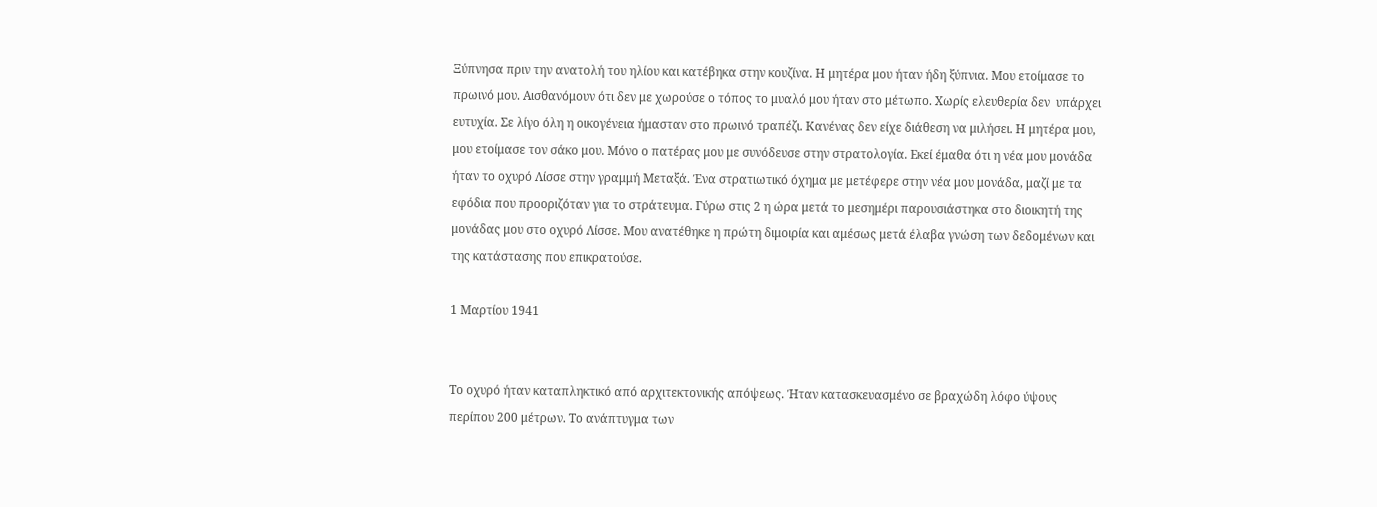Ξύπνησα πριν την ανατολή του ηλίου και κατέβηκα στην κουζίνα. Η μητέρα μου ήταν ήδη ξύπνια. Μου ετοίμασε το πρωινό μου. Αισθανόμουν ότι δεν με χωρούσε ο τόπος το μυαλό μου ήταν στο μέτωπο. Χωρίς ελευθερία δεν  υπάρχει ευτυχία. Σε λίγο όλη η οικογένεια ήμασταν στο πρωινό τραπέζι. Κανένας δεν είχε διάθεση να μιλήσει. Η μητέρα μου, μου ετοίμασε τον σάκο μου. Μόνο ο πατέρας μου με συνόδευσε στην στρατολογία. Εκεί έμαθα ότι η νέα μου μονάδα ήταν το οχυρό Λίσσε στην γραμμή Μεταξά. Ένα στρατιωτικό όχημα με μετέφερε στην νέα μου μονάδα, μαζί με τα εφόδια που προοριζόταν για το στράτευμα. Γύρω στις 2 η ώρα μετά το μεσημέρι παρουσιάστηκα στο διοικητή της μονάδας μου στο οχυρό Λίσσε. Μου ανατέθηκε η πρώτη διμοιρία και αμέσως μετά έλαβα γνώση των δεδομένων και της κατάστασης που επικρατούσε.

1 Μαρτίου 1941


Το οχυρό ήταν καταπληκτικό από αρχιτεκτονικής απόψεως. Ήταν κατασκευασμένο σε βραχώδη λόφο ύψους περίπου 200 μέτρων. Το ανάπτυγμα των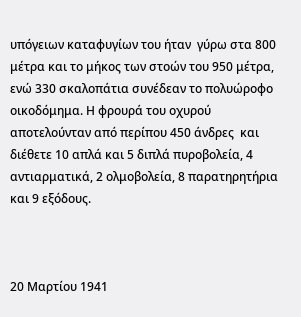υπόγειων καταφυγίων του ήταν  γύρω στα 800 μέτρα και το μήκος των στοών του 950 μέτρα, ενώ 330 σκαλοπάτια συνέδεαν το πολυώροφο οικοδόμημα. Η φρουρά του οχυρού αποτελούνταν από περίπου 450 άνδρες  και διέθετε 10 απλά και 5 διπλά πυροβολεία, 4 αντιαρματικά, 2 ολμοβολεία, 8 παρατηρητήρια και 9 εξόδους.



20 Μαρτίου 1941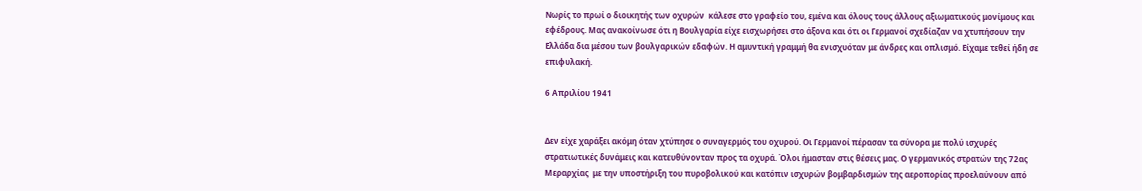Νωρίς το πρωί ο διοικητής των οχυρών  κάλεσε στο γραφείο του, εμένα και όλους τους άλλους αξιωματικούς μονίμους και εφέδρους. Μας ανακοίνωσε ότι η Βουλγαρία είχε εισχωρήσει στο άξονα και ότι οι Γερμανοί σχεδίαζαν να χτυπήσουν την Ελλάδα δια μέσου των βουλγαρικών εδαφών. Η αμυντική γραμμή θα ενισχυόταν με άνδρες και οπλισμό. Είχαμε τεθεί ήδη σε επιφυλακή.

6 Απριλίου 1941


Δεν είχε χαράξει ακόμη όταν χτύπησε ο συναγερμός του οχυρού. Οι Γερμανοί πέρασαν τα σύνορα με πολύ ισχυρές στρατιωτικές δυνάμεις και κατευθύνονταν προς τα οχυρά. Όλοι ήμασταν στις θέσεις μας. Ο γερμανικός στρατών της 72ας Μεραρχίας  με την υποστήριξη του πυροβολικού και κατόπιν ισχυρών βομβαρδισμών της αεροπορίας προελαύνουν από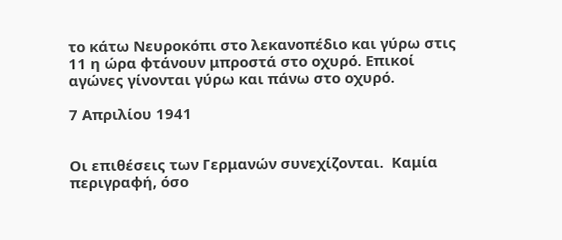το κάτω Νευροκόπι στο λεκανοπέδιο και γύρω στις 11 η ώρα φτάνουν μπροστά στο οχυρό. Επικοί αγώνες γίνονται γύρω και πάνω στο οχυρό.

7 Απριλίου 1941


Οι επιθέσεις των Γερμανών συνεχίζονται.  Καμία περιγραφή, όσο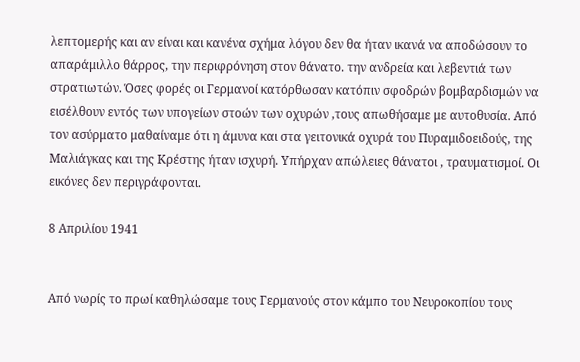λεπτομερής και αν είναι και κανένα σχήμα λόγου δεν θα ήταν ικανά να αποδώσουν το απαράμιλλο θάρρος, την περιφρόνηση στον θάνατο. την ανδρεία και λεβεντιά των στρατιωτών. Όσες φορές οι Γερμανοί κατόρθωσαν κατόπιν σφοδρών βομβαρδισμών να εισέλθουν εντός των υπογείων στοών των οχυρών ,τους απωθήσαμε με αυτοθυσία. Από τον ασύρματο μαθαίναμε ότι η άμυνα και στα γειτονικά οχυρά του Πυραμιδοειδούς, της Μαλιάγκας και της Κρέστης ήταν ισχυρή. Υπήρχαν απώλειες θάνατοι , τραυματισμοί. Οι εικόνες δεν περιγράφονται.

8 Απριλίου 1941


Από νωρίς το πρωί καθηλώσαμε τους Γερμανούς στον κάμπο του Νευροκοπίου τους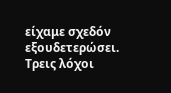είχαμε σχεδόν εξουδετερώσει. Τρεις λόχοι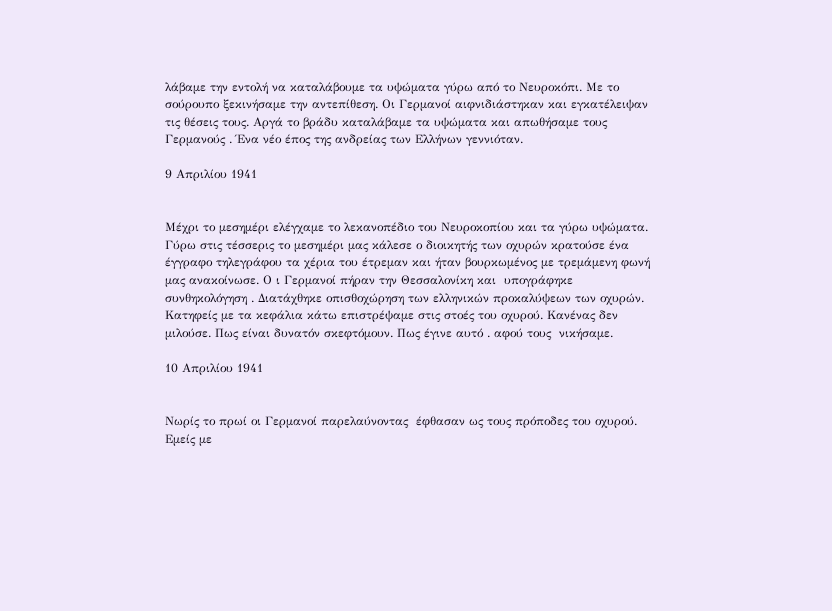λάβαμε την εντολή να καταλάβουμε τα υψώματα γύρω από το Νευροκόπι. Με το σούρουπο ξεκινήσαμε την αντεπίθεση. Οι Γερμανοί αιφνιδιάστηκαν και εγκατέλειψαν τις θέσεις τους. Αργά το βράδυ καταλάβαμε τα υψώματα και απωθήσαμε τους Γερμανούς . Ένα νέο έπος της ανδρείας των Ελλήνων γεννιόταν.

9 Απριλίου 1941


Μέχρι το μεσημέρι ελέγχαμε το λεκανοπέδιο του Νευροκοπίου και τα γύρω υψώματα. Γύρω στις τέσσερις το μεσημέρι μας κάλεσε ο διοικητής των οχυρών κρατούσε ένα έγγραφο τηλεγράφου τα χέρια του έτρεμαν και ήταν βουρκωμένος με τρεμάμενη φωνή μας ανακοίνωσε. Ο ι Γερμανοί πήραν την Θεσσαλονίκη και  υπογράφηκε συνθηκολόγηση . Διατάχθηκε οπισθοχώρηση των ελληνικών προκαλύψεων των οχυρών. Κατηφείς με τα κεφάλια κάτω επιστρέψαμε στις στοές του οχυρού. Κανένας δεν μιλούσε. Πως είναι δυνατόν σκεφτόμουν. Πως έγινε αυτό . αφού τους  νικήσαμε.

10 Απριλίου 1941


Νωρίς το πρωί οι Γερμανοί παρελαύνοντας  έφθασαν ως τους πρόποδες του οχυρού. Εμείς με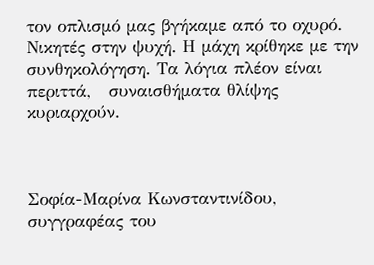τον οπλισμό μας βγήκαμε από το οχυρό. Νικητές στην ψυχή. Η μάχη κρίθηκε με την συνθηκολόγηση. Τα λόγια πλέον είναι περιττά,   συναισθήματα θλίψης κυριαρχούν.



Σοφία-Μαρίνα Κωνσταντινίδου, συγγραφέας του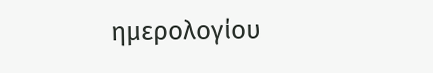ημερολογίου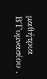μαθήτρια Β΄Γυμνασίου .